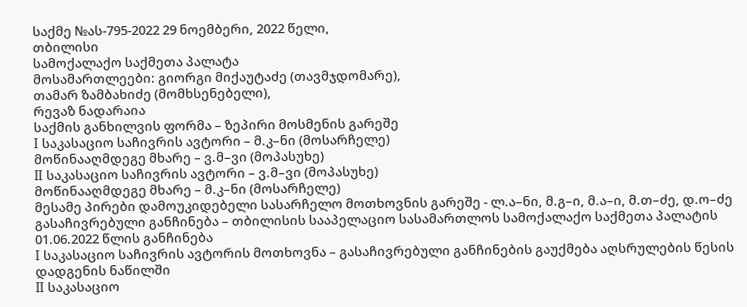საქმე №ას-795-2022 29 ნოემბერი, 2022 წელი,
თბილისი
სამოქალაქო საქმეთა პალატა
მოსამართლეები: გიორგი მიქაუტაძე (თავმჯდომარე),
თამარ ზამბახიძე (მომხსენებელი),
რევაზ ნადარაია
საქმის განხილვის ფორმა – ზეპირი მოსმენის გარეშე
I საკასაციო საჩივრის ავტორი – მ.კ–ნი (მოსარჩელე)
მოწინააღმდეგე მხარე – ვ.მ–ვი (მოპასუხე)
II საკასაციო საჩივრის ავტორი – ვ.მ–ვი (მოპასუხე)
მოწინააღმდეგე მხარე – მ.კ–ნი (მოსარჩელე)
მესამე პირები დამოუკიდებელი სასარჩელო მოთხოვნის გარეშე - ლ.ა–ნი, მ.გ–ი, მ.ა–ი, მ.თ–ძე, დ.ო–ძე
გასაჩივრებული განჩინება – თბილისის სააპელაციო სასამართლოს სამოქალაქო საქმეთა პალატის 01.06.2022 წლის განჩინება
I საკასაციო საჩივრის ავტორის მოთხოვნა – გასაჩივრებული განჩინების გაუქმება აღსრულების წესის დადგენის ნაწილში
II საკასაციო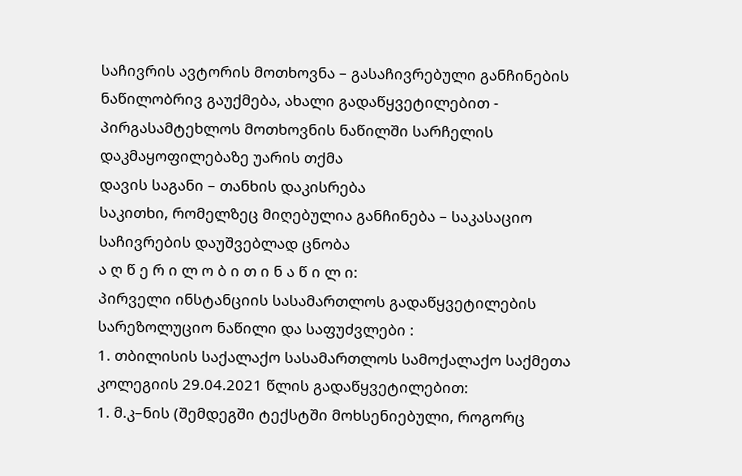საჩივრის ავტორის მოთხოვნა – გასაჩივრებული განჩინების ნაწილობრივ გაუქმება, ახალი გადაწყვეტილებით - პირგასამტეხლოს მოთხოვნის ნაწილში სარჩელის დაკმაყოფილებაზე უარის თქმა
დავის საგანი – თანხის დაკისრება
საკითხი, რომელზეც მიღებულია განჩინება – საკასაციო საჩივრების დაუშვებლად ცნობა
ა ღ წ ე რ ი ლ ო ბ ი თ ი ნ ა წ ი ლ ი:
პირველი ინსტანციის სასამართლოს გადაწყვეტილების სარეზოლუციო ნაწილი და საფუძვლები :
1. თბილისის საქალაქო სასამართლოს სამოქალაქო საქმეთა კოლეგიის 29.04.2021 წლის გადაწყვეტილებით:
1. მ.კ–ნის (შემდეგში ტექსტში მოხსენიებული, როგორც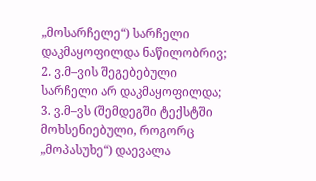„მოსარჩელე“) სარჩელი დაკმაყოფილდა ნაწილობრივ;
2. ვ.მ–ვის შეგებებული სარჩელი არ დაკმაყოფილდა;
3. ვ.მ–ვს (შემდეგში ტექსტში მოხსენიებული, როგორც „მოპასუხე“) დაევალა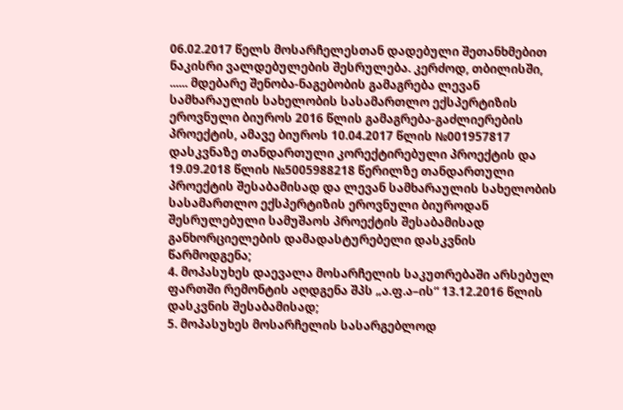06.02.2017 წელს მოსარჩელესთან დადებული შეთანხმებით ნაკისრი ვალდებულების შესრულება. კერძოდ, თბილისში, ...... მდებარე შენობა-ნაგებობის გამაგრება ლევან სამხარაულის სახელობის სასამართლო ექსპერტიზის ეროვნული ბიუროს 2016 წლის გამაგრება-გაძლიერების პროექტის, ამავე ბიუროს 10.04.2017 წლის №001957817 დასკვნაზე თანდართული კორექტირებული პროექტის და 19.09.2018 წლის №5005988218 წერილზე თანდართული პროექტის შესაბამისად და ლევან სამხარაულის სახელობის სასამართლო ექსპერტიზის ეროვნული ბიუროდან შესრულებული სამუშაოს პროექტის შესაბამისად განხორციელების დამადასტურებელი დასკვნის წარმოდგენა;
4. მოპასუხეს დაევალა მოსარჩელის საკუთრებაში არსებულ ფართში რემონტის აღდგენა შპს „ა.ფ.ა–ის“ 13.12.2016 წლის დასკვნის შესაბამისად;
5. მოპასუხეს მოსარჩელის სასარგებლოდ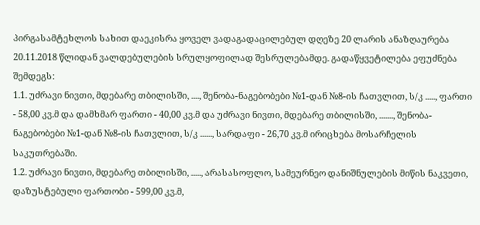პირგასამტეხლოს სახით დაეკისრა ყოველ ვადაგადაცილებულ დღეზე 20 ლარის ანაზღაურება 20.11.2018 წლიდან ვალდებულების სრულყოფილად შესრულებამდე. გადაწყვეტილება ეფუძნება შემდეგს:
1.1. უძრავი ნივთი, მდებარე თბილისში, ...., შენობა-ნაგებობები №1-დან №8-ის ჩათვლით, ს/კ ....., ფართი - 58,00 კვ.მ და დამხმარ ფართი - 40,00 კვ.მ და უძრავი ნივთი, მდებარე თბილისში, ......., შენობა-ნაგებობები №1-დან №8-ის ჩათვლით, ს/კ ......, სარდაფი - 26,70 კვ.მ ირიცხება მოსარჩელის საკუთრებაში.
1.2. უძრავი ნივთი, მდებარე თბილისში, ....., არასასოფლო, სამეურნეო დანიშნულების მიწის ნაკვეთი, დაზუსტებული ფართობი - 599,00 კვ.მ,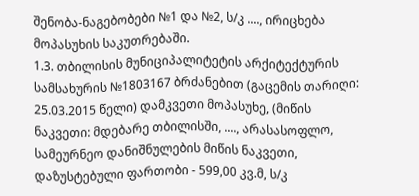შენობა-ნაგებობები №1 და №2, ს/კ ...., ირიცხება მოპასუხის საკუთრებაში.
1.3. თბილისის მუნიციპალიტეტის არქიტექტურის სამსახურის №1803167 ბრძანებით (გაცემის თარიღი: 25.03.2015 წელი) დამკვეთი მოპასუხე, (მიწის ნაკვეთი: მდებარე თბილისში, ...., არასასოფლო, სამეურნეო დანიშნულების მიწის ნაკვეთი, დაზუსტებული ფართობი - 599,00 კვ.მ, ს/კ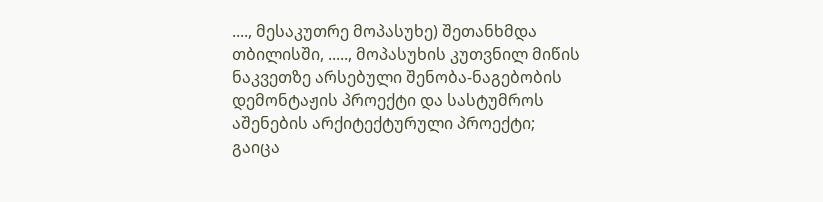...., მესაკუთრე მოპასუხე) შეთანხმდა თბილისში, ....., მოპასუხის კუთვნილ მიწის ნაკვეთზე არსებული შენობა-ნაგებობის დემონტაჟის პროექტი და სასტუმროს აშენების არქიტექტურული პროექტი; გაიცა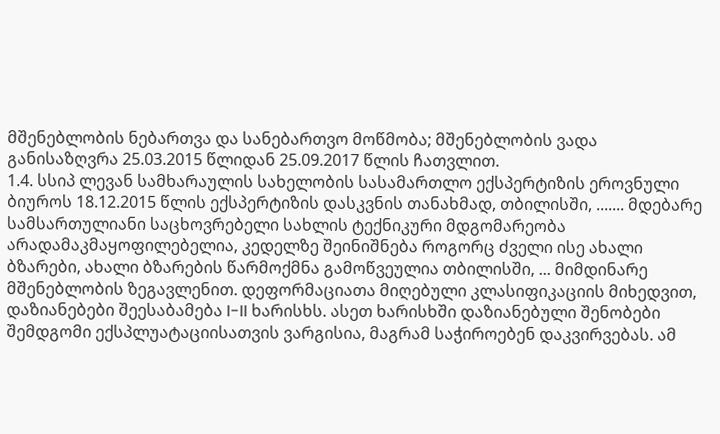მშენებლობის ნებართვა და სანებართვო მოწმობა; მშენებლობის ვადა განისაზღვრა 25.03.2015 წლიდან 25.09.2017 წლის ჩათვლით.
1.4. სსიპ ლევან სამხარაულის სახელობის სასამართლო ექსპერტიზის ეროვნული ბიუროს 18.12.2015 წლის ექსპერტიზის დასკვნის თანახმად, თბილისში, ....... მდებარე სამსართულიანი საცხოვრებელი სახლის ტექნიკური მდგომარეობა არადამაკმაყოფილებელია, კედელზე შეინიშნება როგორც ძველი ისე ახალი ბზარები, ახალი ბზარების წარმოქმნა გამოწვეულია თბილისში, ... მიმდინარე მშენებლობის ზეგავლენით. დეფორმაციათა მიღებული კლასიფიკაციის მიხედვით, დაზიანებები შეესაბამება I-II ხარისხს. ასეთ ხარისხში დაზიანებული შენობები შემდგომი ექსპლუატაციისათვის ვარგისია, მაგრამ საჭიროებენ დაკვირვებას. ამ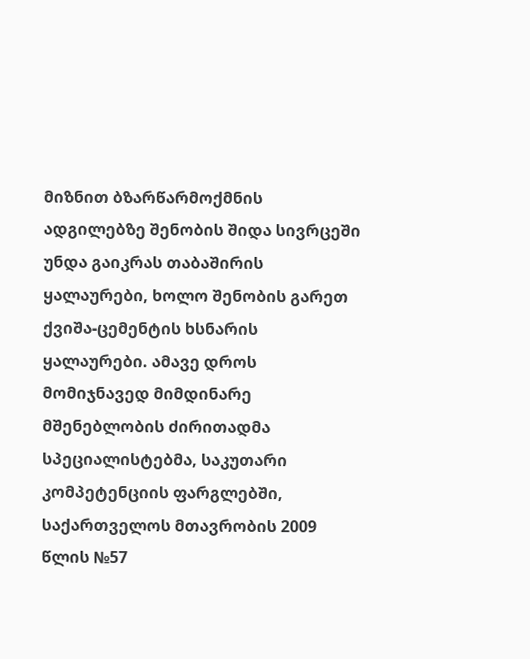მიზნით ბზარწარმოქმნის ადგილებზე შენობის შიდა სივრცეში უნდა გაიკრას თაბაშირის ყალაურები, ხოლო შენობის გარეთ ქვიშა-ცემენტის ხსნარის ყალაურები. ამავე დროს მომიჯნავედ მიმდინარე მშენებლობის ძირითადმა სპეციალისტებმა, საკუთარი კომპეტენციის ფარგლებში, საქართველოს მთავრობის 2009 წლის №57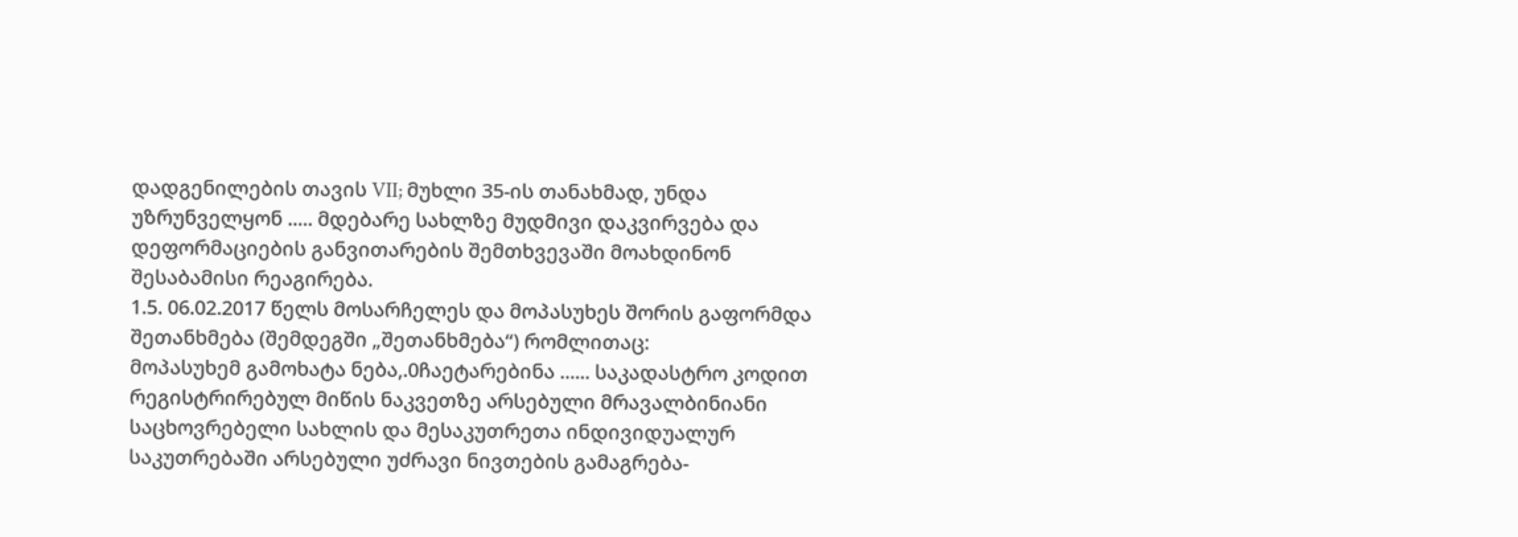დადგენილების თავის VII; მუხლი 35-ის თანახმად, უნდა უზრუნველყონ ..... მდებარე სახლზე მუდმივი დაკვირვება და დეფორმაციების განვითარების შემთხვევაში მოახდინონ შესაბამისი რეაგირება.
1.5. 06.02.2017 წელს მოსარჩელეს და მოპასუხეს შორის გაფორმდა შეთანხმება (შემდეგში „შეთანხმება“) რომლითაც:
მოპასუხემ გამოხატა ნება,.0ჩაეტარებინა ...... საკადასტრო კოდით რეგისტრირებულ მიწის ნაკვეთზე არსებული მრავალბინიანი საცხოვრებელი სახლის და მესაკუთრეთა ინდივიდუალურ საკუთრებაში არსებული უძრავი ნივთების გამაგრება-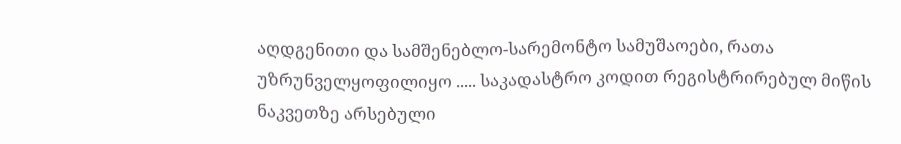აღდგენითი და სამშენებლო-სარემონტო სამუშაოები, რათა უზრუნველყოფილიყო ..... საკადასტრო კოდით რეგისტრირებულ მიწის ნაკვეთზე არსებული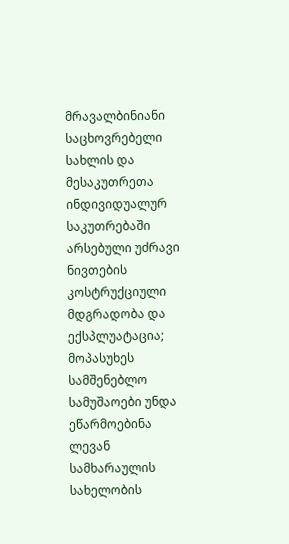მრავალბინიანი საცხოვრებელი სახლის და მესაკუთრეთა ინდივიდუალურ საკუთრებაში არსებული უძრავი ნივთების კოსტრუქციული მდგრადობა და ექსპლუატაცია;
მოპასუხეს სამშენებლო სამუშაოები უნდა ეწარმოებინა ლევან სამხარაულის სახელობის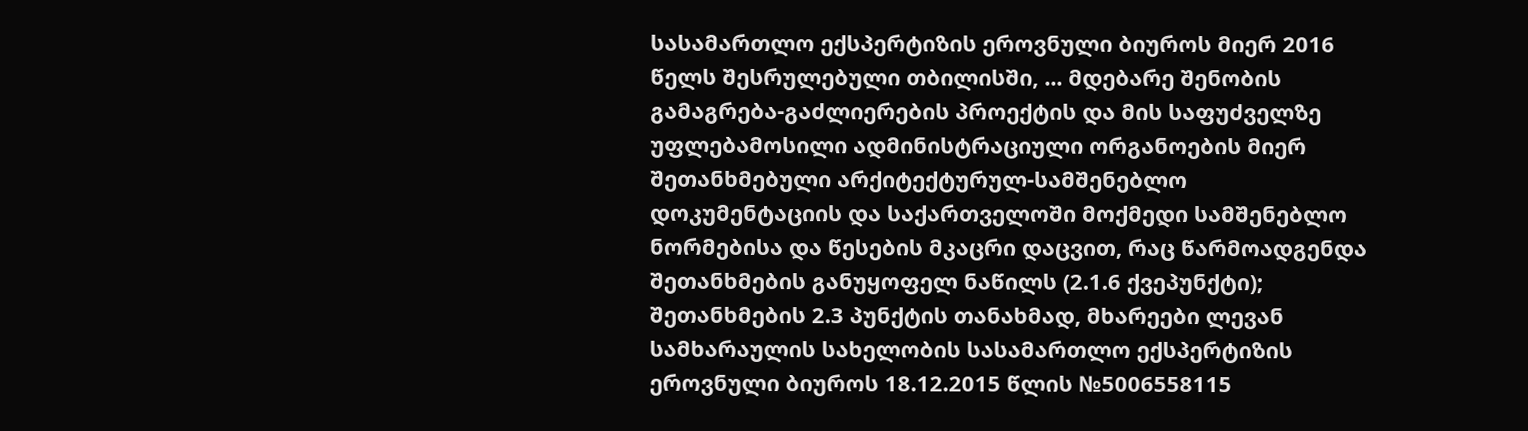სასამართლო ექსპერტიზის ეროვნული ბიუროს მიერ 2016 წელს შესრულებული თბილისში, ... მდებარე შენობის გამაგრება-გაძლიერების პროექტის და მის საფუძველზე უფლებამოსილი ადმინისტრაციული ორგანოების მიერ შეთანხმებული არქიტექტურულ-სამშენებლო დოკუმენტაციის და საქართველოში მოქმედი სამშენებლო ნორმებისა და წესების მკაცრი დაცვით, რაც წარმოადგენდა შეთანხმების განუყოფელ ნაწილს (2.1.6 ქვეპუნქტი);
შეთანხმების 2.3 პუნქტის თანახმად, მხარეები ლევან სამხარაულის სახელობის სასამართლო ექსპერტიზის ეროვნული ბიუროს 18.12.2015 წლის №5006558115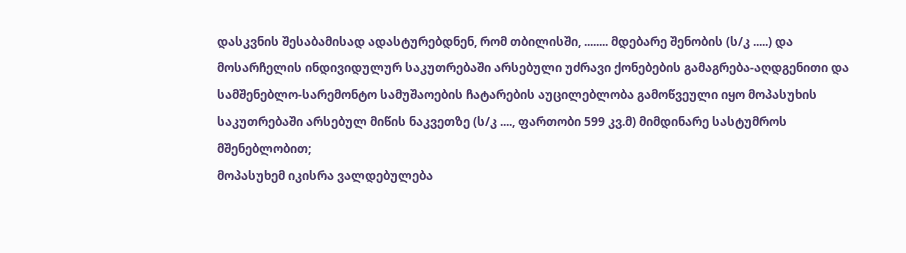დასკვნის შესაბამისად ადასტურებდნენ, რომ თბილისში, ........ მდებარე შენობის (ს/კ .....) და მოსარჩელის ინდივიდულურ საკუთრებაში არსებული უძრავი ქონებების გამაგრება-აღდგენითი და სამშენებლო-სარემონტო სამუშაოების ჩატარების აუცილებლობა გამოწვეული იყო მოპასუხის საკუთრებაში არსებულ მიწის ნაკვეთზე (ს/კ ...., ფართობი 599 კვ.მ) მიმდინარე სასტუმროს მშენებლობით;
მოპასუხემ იკისრა ვალდებულება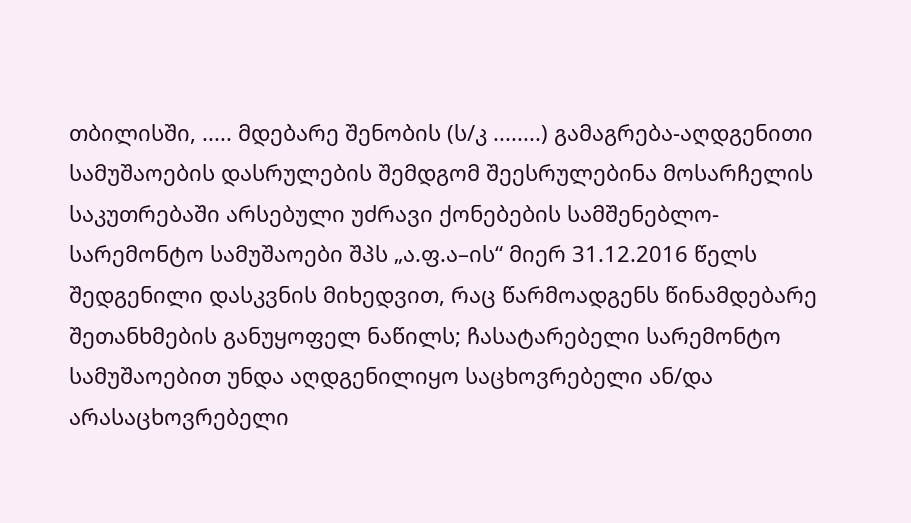თბილისში, ..... მდებარე შენობის (ს/კ ........) გამაგრება-აღდგენითი სამუშაოების დასრულების შემდგომ შეესრულებინა მოსარჩელის საკუთრებაში არსებული უძრავი ქონებების სამშენებლო-სარემონტო სამუშაოები შპს „ა.ფ.ა–ის“ მიერ 31.12.2016 წელს შედგენილი დასკვნის მიხედვით, რაც წარმოადგენს წინამდებარე შეთანხმების განუყოფელ ნაწილს; ჩასატარებელი სარემონტო სამუშაოებით უნდა აღდგენილიყო საცხოვრებელი ან/და არასაცხოვრებელი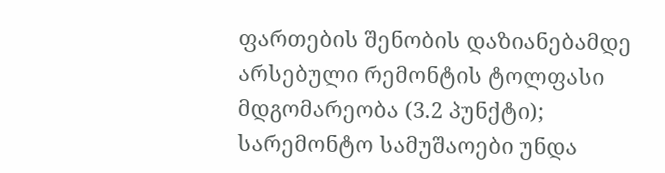ფართების შენობის დაზიანებამდე არსებული რემონტის ტოლფასი მდგომარეობა (3.2 პუნქტი);
სარემონტო სამუშაოები უნდა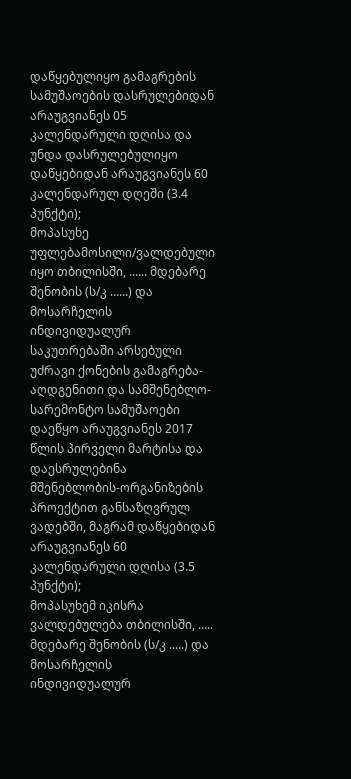დაწყებულიყო გამაგრების სამუშაოების დასრულებიდან არაუგვიანეს 05 კალენდარული დღისა და უნდა დასრულებულიყო დაწყებიდან არაუგვიანეს 60 კალენდარულ დღეში (3.4 პუნქტი);
მოპასუხე უფლებამოსილი/ვალდებული იყო თბილისში, ...... მდებარე შენობის (ს/კ ......) და მოსარჩელის ინდივიდუალურ საკუთრებაში არსებული უძრავი ქონების გამაგრება-აღდგენითი და სამშენებლო-სარემონტო სამუშაოები დაეწყო არაუგვიანეს 2017 წლის პირველი მარტისა და დაესრულებინა მშენებლობის-ორგანიზების პროექტით განსაზღვრულ ვადებში, მაგრამ დაწყებიდან არაუგვიანეს 60 კალენდარული დღისა (3.5 პუნქტი);
მოპასუხემ იკისრა ვალდებულება თბილისში, ..... მდებარე შენობის (ს/კ .....) და მოსარჩელის ინდივიდუალურ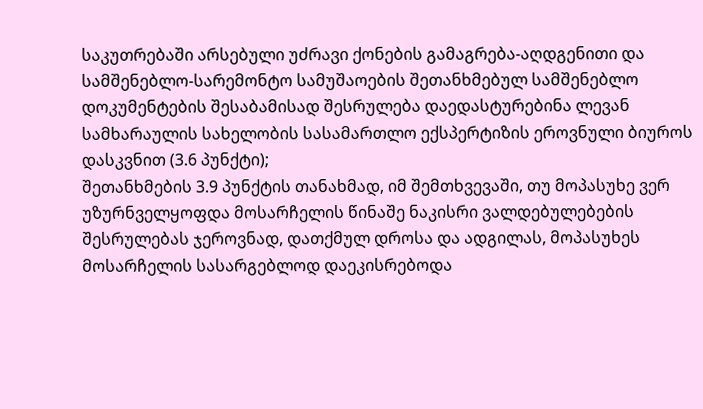საკუთრებაში არსებული უძრავი ქონების გამაგრება-აღდგენითი და სამშენებლო-სარემონტო სამუშაოების შეთანხმებულ სამშენებლო დოკუმენტების შესაბამისად შესრულება დაედასტურებინა ლევან სამხარაულის სახელობის სასამართლო ექსპერტიზის ეროვნული ბიუროს დასკვნით (3.6 პუნქტი);
შეთანხმების 3.9 პუნქტის თანახმად, იმ შემთხვევაში, თუ მოპასუხე ვერ უზურნველყოფდა მოსარჩელის წინაშე ნაკისრი ვალდებულებების შესრულებას ჯეროვნად, დათქმულ დროსა და ადგილას, მოპასუხეს მოსარჩელის სასარგებლოდ დაეკისრებოდა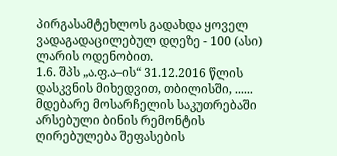პირგასამტეხლოს გადახდა ყოველ ვადაგადაცილებულ დღეზე - 100 (ასი) ლარის ოდენობით.
1.6. შპს „ა.ფ.ა–ის“ 31.12.2016 წლის დასკვნის მიხედვით, თბილისში, ...... მდებარე მოსარჩელის საკუთრებაში არსებული ბინის რემონტის ღირებულება შეფასების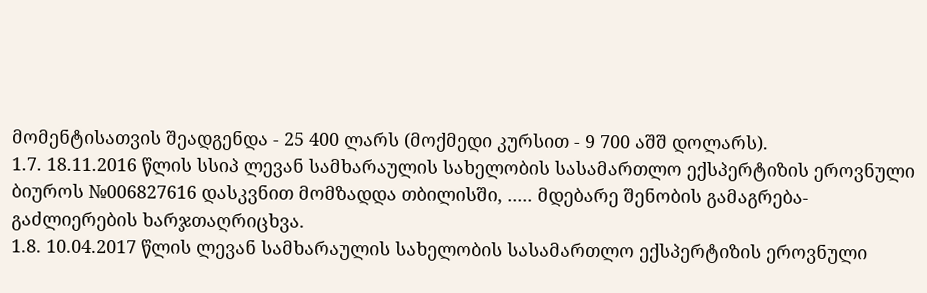მომენტისათვის შეადგენდა - 25 400 ლარს (მოქმედი კურსით - 9 700 აშშ დოლარს).
1.7. 18.11.2016 წლის სსიპ ლევან სამხარაულის სახელობის სასამართლო ექსპერტიზის ეროვნული ბიუროს №006827616 დასკვნით მომზადდა თბილისში, ..... მდებარე შენობის გამაგრება-გაძლიერების ხარჯთაღრიცხვა.
1.8. 10.04.2017 წლის ლევან სამხარაულის სახელობის სასამართლო ექსპერტიზის ეროვნული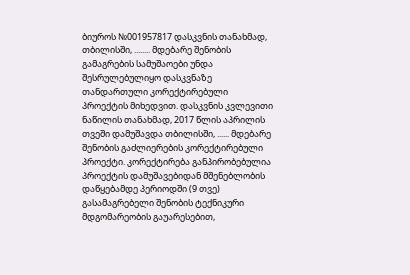ბიუროს №001957817 დასკვნის თანახმად, თბილისში, ........ მდებარე შენობის გამაგრების სამუშაოები უნდა შესრულებულიყო დასკვნაზე თანდართული კორექტირებული პროექტის მიხედვით. დასკვნის კვლევითი ნაწილის თანახმად, 2017 წლის აპრილის თვეში დამუშავდა თბილისში, ...... მდებარე შენობის გაძლიერების კორექტირებული პროექტი. კორექტირება განპირობებულია პროექტის დამუშავებიდან მშენებლობის დაწყებამდე პერიოდში (9 თვე) გასამაგრებელი შენობის ტექნიკური მდგომარეობის გაუარესებით,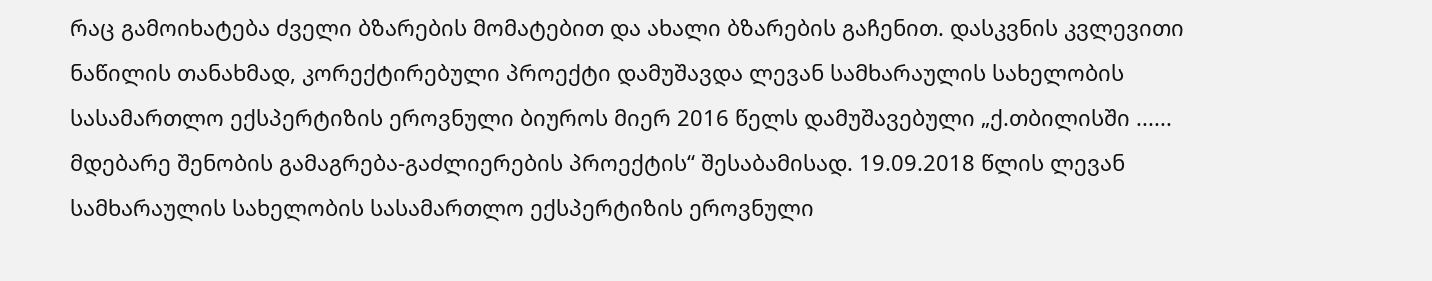რაც გამოიხატება ძველი ბზარების მომატებით და ახალი ბზარების გაჩენით. დასკვნის კვლევითი ნაწილის თანახმად, კორექტირებული პროექტი დამუშავდა ლევან სამხარაულის სახელობის სასამართლო ექსპერტიზის ეროვნული ბიუროს მიერ 2016 წელს დამუშავებული „ქ.თბილისში ...... მდებარე შენობის გამაგრება-გაძლიერების პროექტის“ შესაბამისად. 19.09.2018 წლის ლევან სამხარაულის სახელობის სასამართლო ექსპერტიზის ეროვნული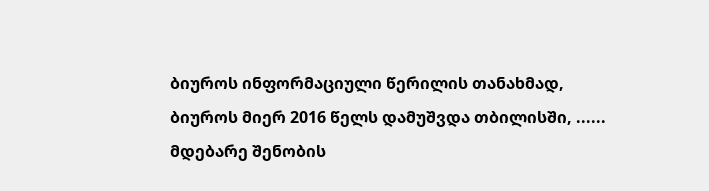ბიუროს ინფორმაციული წერილის თანახმად, ბიუროს მიერ 2016 წელს დამუშვდა თბილისში, ...... მდებარე შენობის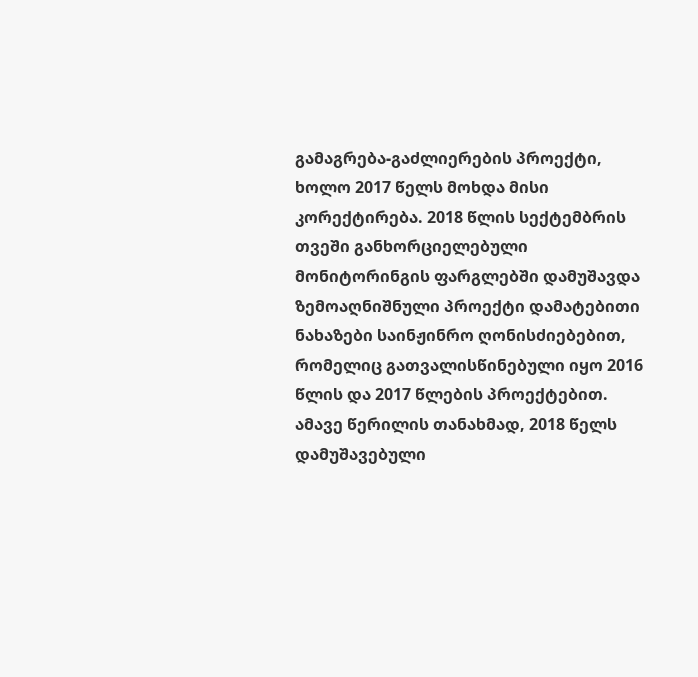გამაგრება-გაძლიერების პროექტი, ხოლო 2017 წელს მოხდა მისი კორექტირება. 2018 წლის სექტემბრის თვეში განხორციელებული მონიტორინგის ფარგლებში დამუშავდა ზემოაღნიშნული პროექტი დამატებითი ნახაზები საინჟინრო ღონისძიებებით, რომელიც გათვალისწინებული იყო 2016 წლის და 2017 წლების პროექტებით. ამავე წერილის თანახმად, 2018 წელს დამუშავებული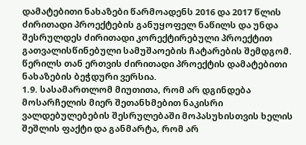დამატებითი ნახაზები წარმოადენს 2016 და 2017 წლის ძირითადი პროექტების განუყოფელ ნაწილს და უნდა შესრულდეს ძირითადი კორექტირებული პროექტით გათვალისწინებული სამუშაოების ჩატარების შემდგომ. წერილს თან ერთვის ძირითადი პროექტის დამატებითი ნახაზების ბეჭდური ვერსია.
1.9. სასამართლომ მიუთითა, რომ არ დგინდება მოსარჩელის მიერ შეთანხმებით ნაკისრი ვალდებულებების შესრულებაში მოპასუხისთვის ხელის შეშლის ფაქტი და განმარტა, რომ არ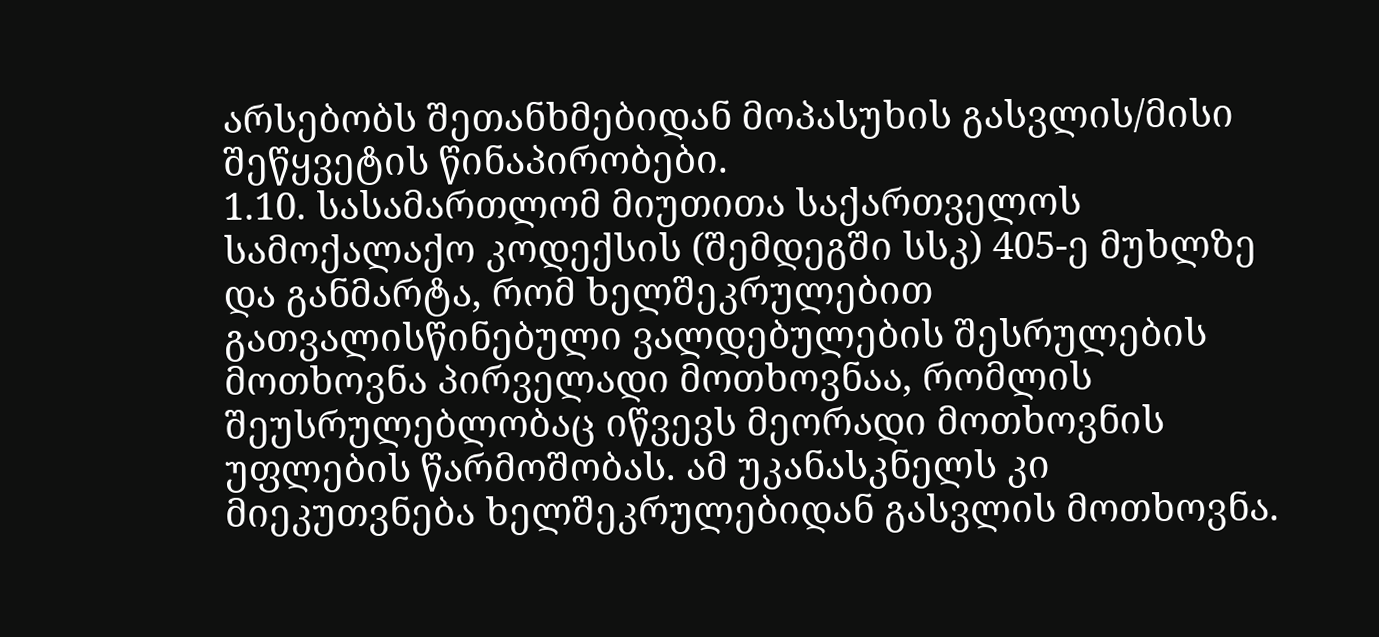არსებობს შეთანხმებიდან მოპასუხის გასვლის/მისი შეწყვეტის წინაპირობები.
1.10. სასამართლომ მიუთითა საქართველოს სამოქალაქო კოდექსის (შემდეგში სსკ) 405-ე მუხლზე და განმარტა, რომ ხელშეკრულებით გათვალისწინებული ვალდებულების შესრულების მოთხოვნა პირველადი მოთხოვნაა, რომლის შეუსრულებლობაც იწვევს მეორადი მოთხოვნის უფლების წარმოშობას. ამ უკანასკნელს კი მიეკუთვნება ხელშეკრულებიდან გასვლის მოთხოვნა.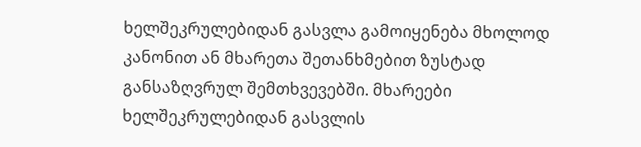ხელშეკრულებიდან გასვლა გამოიყენება მხოლოდ კანონით ან მხარეთა შეთანხმებით ზუსტად განსაზღვრულ შემთხვევებში. მხარეები ხელშეკრულებიდან გასვლის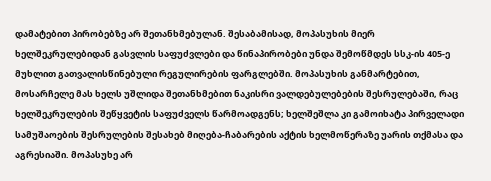დამატებით პირობებზე არ შეთანხმებულან. შესაბამისად, მოპასუხის მიერ ხელშეკრულებიდან გასვლის საფუძვლები და წინაპირობები უნდა შემოწმდეს სსკ-ის 405-ე მუხლით გათვალისწინებული რეგულირების ფარგლებში. მოპასუხის განმარტებით, მოსარჩელე მას ხელს უშლიდა შეთანხმებით ნაკისრი ვალდებულებების შესრულებაში, რაც ხელშეკრულების შეწყვეტის საფუძველს წარმოადგენს; ხელშეშლა კი გამოიხატა პირველადი სამუშაოების შესრულების შესახებ მიღება-ჩაბარების აქტის ხელმოწერაზე უარის თქმასა და აგრესიაში. მოპასუხე არ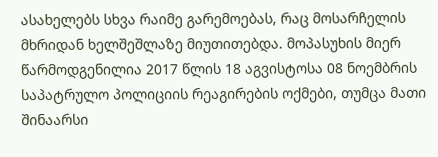ასახელებს სხვა რაიმე გარემოებას, რაც მოსარჩელის მხრიდან ხელშეშლაზე მიუთითებდა. მოპასუხის მიერ წარმოდგენილია 2017 წლის 18 აგვისტოსა 08 ნოემბრის საპატრულო პოლიციის რეაგირების ოქმები, თუმცა მათი შინაარსი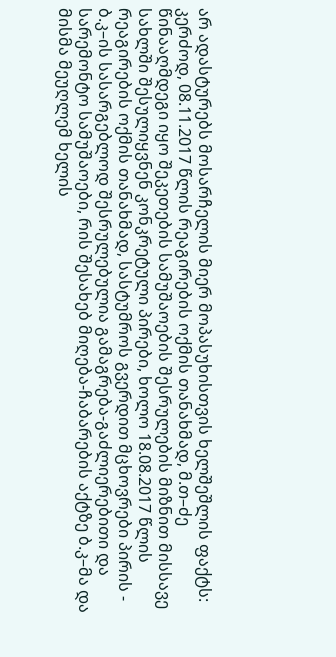არ ადასტურებს მოსარჩელის მიერ მოპასუხისთვის ხელშეშლის ფაქტს: კერძოდ, 08.11.2017 წლის რეაგირების ოქმის თანახმად, მ.თ–ძე წინააღმდეგი იყო შეკეთების სამუშაოების შესრულების მიზნით მისსავე სახლში შესულიყვნენ კონკრეტული პირები, ხოლო 18.08.2017 წლის რეაგირების ოქმის თანახმად, სასტუმროს გვერდით მცხოვრები პირის - ბ.კ–ის სასარგებლოდ შესრულებულია გამაგრება-გაძლიერებითი და სარემონტო სამუშაოები, რის შესახებ მიღება-ჩაბარების აქტზე ბ.კ–მა და მისმა მეუღლემ ხელის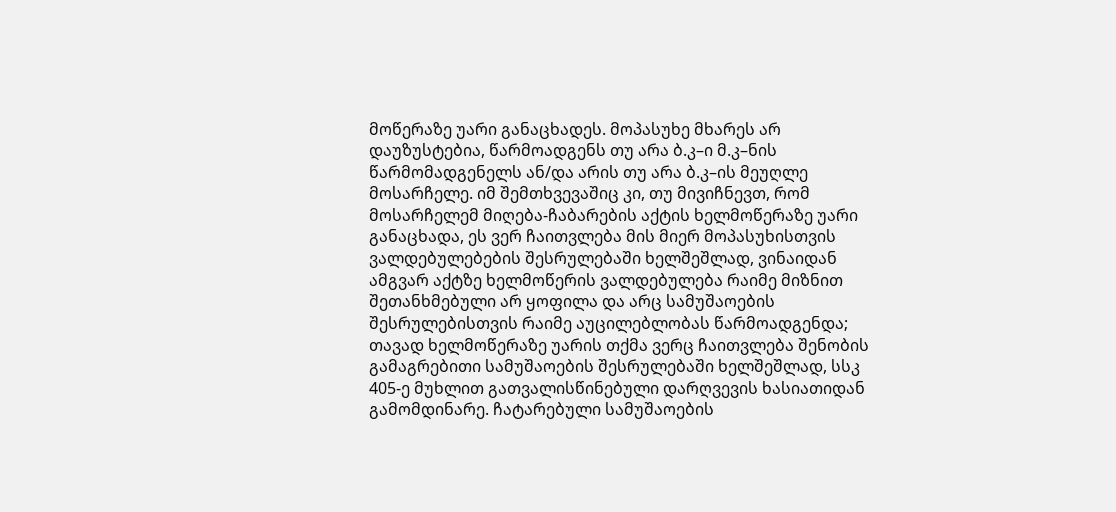მოწერაზე უარი განაცხადეს. მოპასუხე მხარეს არ დაუზუსტებია, წარმოადგენს თუ არა ბ.კ–ი მ.კ–ნის წარმომადგენელს ან/და არის თუ არა ბ.კ–ის მეუღლე მოსარჩელე. იმ შემთხვევაშიც კი, თუ მივიჩნევთ, რომ მოსარჩელემ მიღება-ჩაბარების აქტის ხელმოწერაზე უარი განაცხადა, ეს ვერ ჩაითვლება მის მიერ მოპასუხისთვის ვალდებულებების შესრულებაში ხელშეშლად, ვინაიდან ამგვარ აქტზე ხელმოწერის ვალდებულება რაიმე მიზნით შეთანხმებული არ ყოფილა და არც სამუშაოების შესრულებისთვის რაიმე აუცილებლობას წარმოადგენდა; თავად ხელმოწერაზე უარის თქმა ვერც ჩაითვლება შენობის გამაგრებითი სამუშაოების შესრულებაში ხელშეშლად, სსკ 405-ე მუხლით გათვალისწინებული დარღვევის ხასიათიდან გამომდინარე. ჩატარებული სამუშაოების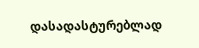დასადასტურებლად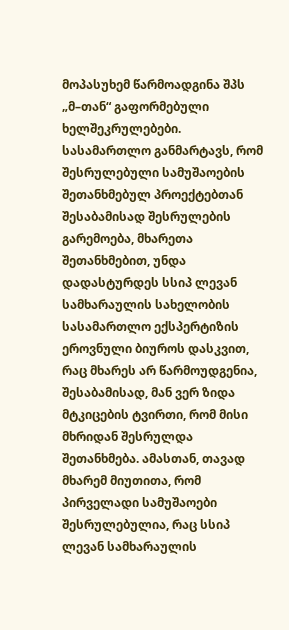მოპასუხემ წარმოადგინა შპს „მ–თან“ გაფორმებული ხელშეკრულებები. სასამართლო განმარტავს, რომ შესრულებული სამუშაოების შეთანხმებულ პროექტებთან შესაბამისად შესრულების გარემოება, მხარეთა შეთანხმებით, უნდა დადასტურდეს სსიპ ლევან სამხარაულის სახელობის სასამართლო ექსპერტიზის ეროვნული ბიუროს დასკვით, რაც მხარეს არ წარმოუდგენია, შესაბამისად, მან ვერ ზიდა მტკიცების ტვირთი, რომ მისი მხრიდან შესრულდა შეთანხმება. ამასთან, თავად მხარემ მიუთითა, რომ პირველადი სამუშაოები შესრულებულია, რაც სსიპ ლევან სამხარაულის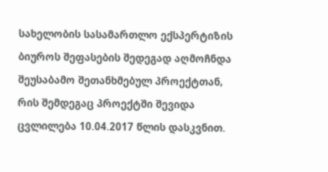სახელობის სასამართლო ექსპერტიზის ბიუროს შეფასების შედეგად აღმოჩნდა შეუსაბამო შეთანხმებულ პროექტთან, რის შემდეგაც პროექტში შევიდა ცვლილება 10.04.2017 წლის დასკვნით.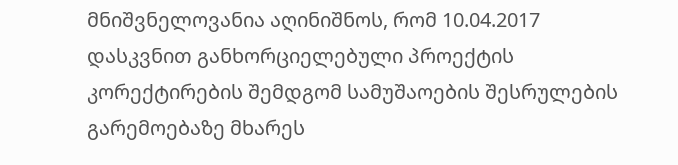მნიშვნელოვანია აღინიშნოს, რომ 10.04.2017 დასკვნით განხორციელებული პროექტის კორექტირების შემდგომ სამუშაოების შესრულების გარემოებაზე მხარეს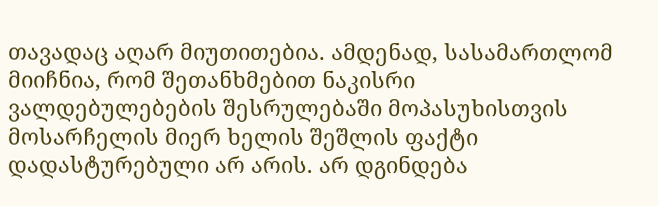თავადაც აღარ მიუთითებია. ამდენად, სასამართლომ მიიჩნია, რომ შეთანხმებით ნაკისრი ვალდებულებების შესრულებაში მოპასუხისთვის მოსარჩელის მიერ ხელის შეშლის ფაქტი დადასტურებული არ არის. არ დგინდება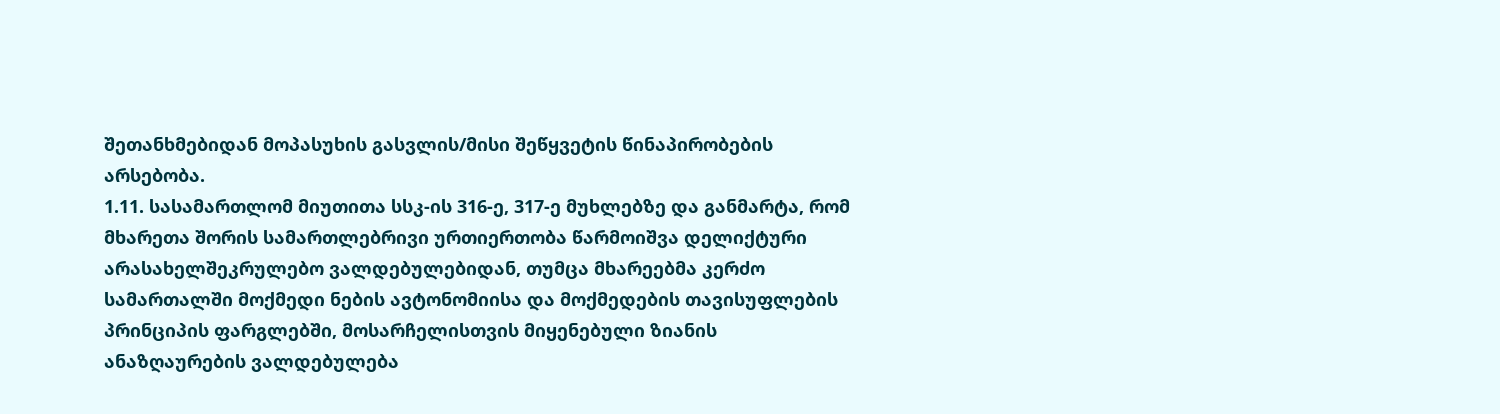შეთანხმებიდან მოპასუხის გასვლის/მისი შეწყვეტის წინაპირობების არსებობა.
1.11. სასამართლომ მიუთითა სსკ-ის 316-ე, 317-ე მუხლებზე და განმარტა, რომ მხარეთა შორის სამართლებრივი ურთიერთობა წარმოიშვა დელიქტური არასახელშეკრულებო ვალდებულებიდან, თუმცა მხარეებმა კერძო სამართალში მოქმედი ნების ავტონომიისა და მოქმედების თავისუფლების პრინციპის ფარგლებში, მოსარჩელისთვის მიყენებული ზიანის ანაზღაურების ვალდებულება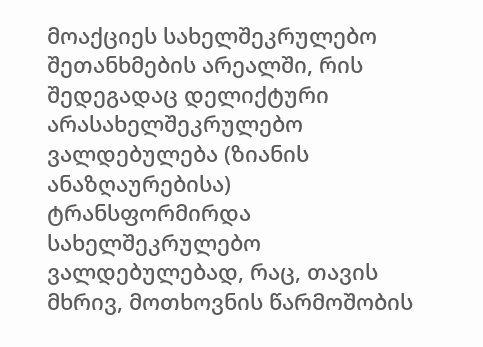მოაქციეს სახელშეკრულებო შეთანხმების არეალში, რის შედეგადაც დელიქტური არასახელშეკრულებო ვალდებულება (ზიანის ანაზღაურებისა) ტრანსფორმირდა სახელშეკრულებო ვალდებულებად, რაც, თავის მხრივ, მოთხოვნის წარმოშობის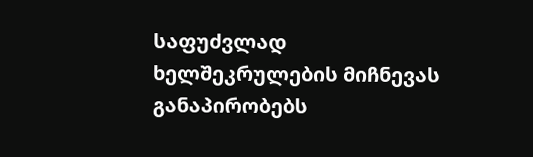საფუძვლად ხელშეკრულების მიჩნევას განაპირობებს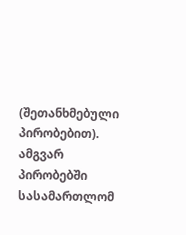(შეთანხმებული პირობებით). ამგვარ პირობებში სასამართლომ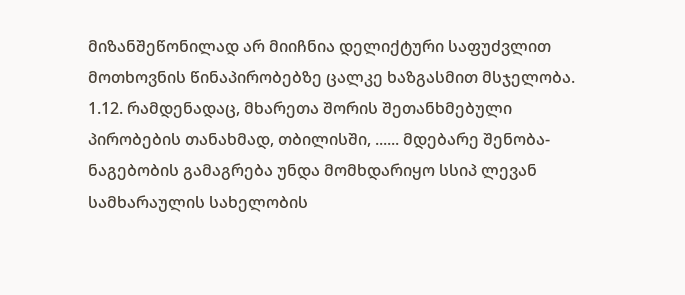მიზანშეწონილად არ მიიჩნია დელიქტური საფუძვლით მოთხოვნის წინაპირობებზე ცალკე ხაზგასმით მსჯელობა.
1.12. რამდენადაც, მხარეთა შორის შეთანხმებული პირობების თანახმად, თბილისში, ...... მდებარე შენობა-ნაგებობის გამაგრება უნდა მომხდარიყო სსიპ ლევან სამხარაულის სახელობის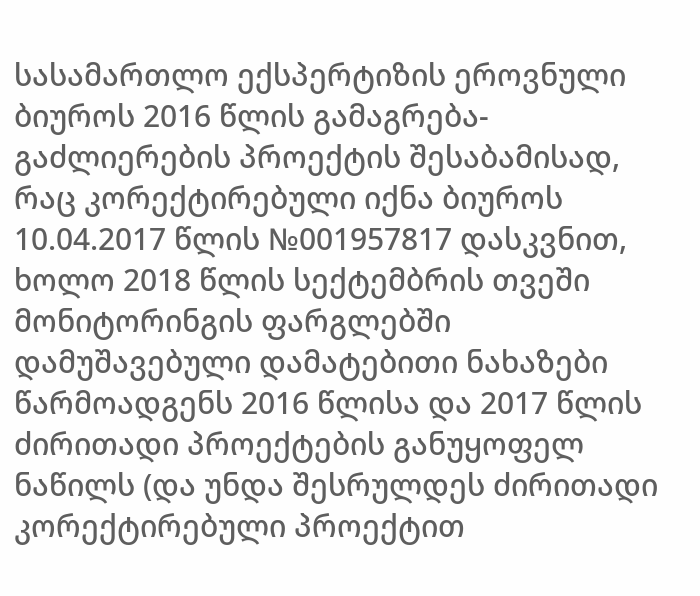სასამართლო ექსპერტიზის ეროვნული ბიუროს 2016 წლის გამაგრება-გაძლიერების პროექტის შესაბამისად, რაც კორექტირებული იქნა ბიუროს 10.04.2017 წლის №001957817 დასკვნით, ხოლო 2018 წლის სექტემბრის თვეში მონიტორინგის ფარგლებში დამუშავებული დამატებითი ნახაზები წარმოადგენს 2016 წლისა და 2017 წლის ძირითადი პროექტების განუყოფელ ნაწილს (და უნდა შესრულდეს ძირითადი კორექტირებული პროექტით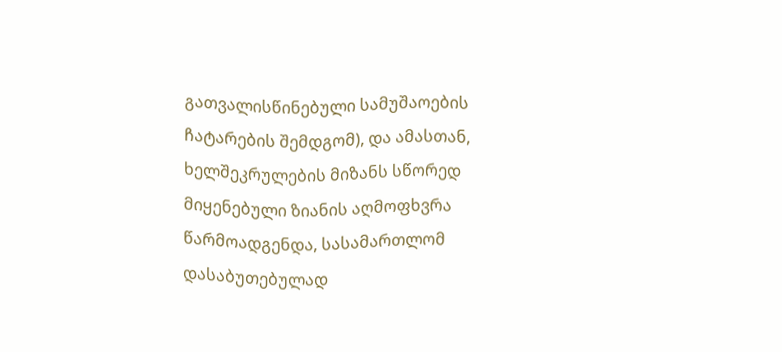გათვალისწინებული სამუშაოების ჩატარების შემდგომ), და ამასთან, ხელშეკრულების მიზანს სწორედ მიყენებული ზიანის აღმოფხვრა წარმოადგენდა, სასამართლომ დასაბუთებულად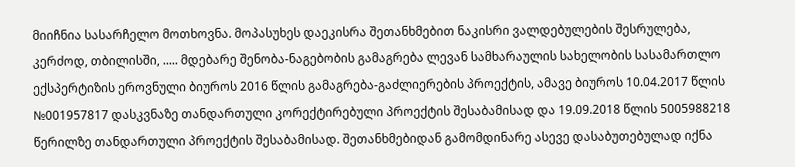მიიჩნია სასარჩელო მოთხოვნა. მოპასუხეს დაეკისრა შეთანხმებით ნაკისრი ვალდებულების შესრულება, კერძოდ, თბილისში, ..... მდებარე შენობა-ნაგებობის გამაგრება ლევან სამხარაულის სახელობის სასამართლო ექსპერტიზის ეროვნული ბიუროს 2016 წლის გამაგრება-გაძლიერების პროექტის, ამავე ბიუროს 10.04.2017 წლის №001957817 დასკვნაზე თანდართული კორექტირებული პროექტის შესაბამისად და 19.09.2018 წლის 5005988218 წერილზე თანდართული პროექტის შესაბამისად. შეთანხმებიდან გამომდინარე ასევე დასაბუთებულად იქნა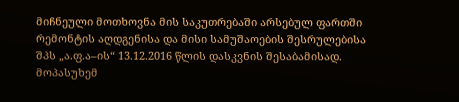მიჩნეული მოთხოვნა მის საკუთრებაში არსებულ ფართში რემონტის აღდგენისა და მისი სამუშაოების შესრულებისა შპს „ა.ფ.ა–ის“ 13.12.2016 წლის დასკვნის შესაბამისად. მოპასუხემ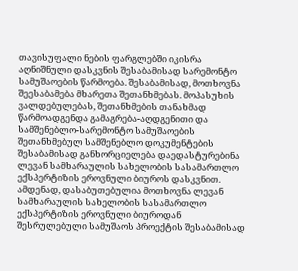თავისუფალი ნების ფარგლებში იკისრა აღნიშნული დასკვნის შესაბამისად სარემონტო სამუშაოების წარმოება. შესაბამისად, მოთხოვნა შეესაბამება მხარეთა შეთანხმებას. მოპასუხის ვალდებულებას, შეთანხმების თანახმად წარმოადგენდა გამაგრება-აღდგენითი და სამშენებლო-სარემონტო სამუშაოების შეთანხმებულ სამშენებლო დოკუმენტების შესაბამისად განხორციელება დაედასტურებინა ლევან სამხარაულის სახელობის სასამართლო ექსპერტიზის ეროვნული ბიუროს დასკვნით. ამდენად, დასაბუთებულია მოთხოვნა ლევან სამხარაულის სახელობის სასამართლო ექსპერტიზის ეროვნული ბიუროდან შესრულებული სამუშაოს პროექტის შესაბამისად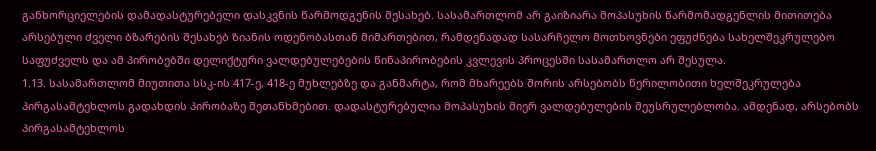განხორციელების დამადასტურებელი დასკვნის წარმოდგენის შესახებ. სასამართლომ არ გაიზიარა მოპასუხის წარმომადგენლის მითითება არსებული ძველი ბზარების შესახებ ზიანის ოდენობასთან მიმართებით, რამდენადად სასარჩელო მოთხოვნები ეფუძნება სახელშეკრულებო საფუძველს და ამ პირობებში დელიქტური ვალდებულებების წინაპირობების კვლევის პროცესში სასამართლო არ შესულა.
1.13. სასამართლომ მიუთითა სსკ-ის 417-ე, 418-ე მუხლებზე და განმარტა, რომ მხარეებს შორის არსებობს წერილობითი ხელშეკრულება პირგასამტეხლოს გადახდის პირობაზე შეთანხმებით. დადასტურებულია მოპასუხის მიერ ვალდებულების შეუსრულებლობა. ამდენად, არსებობს პირგასამტეხლოს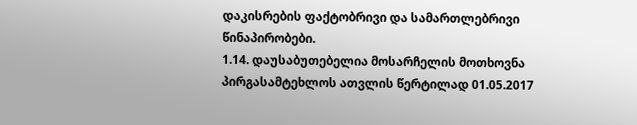დაკისრების ფაქტობრივი და სამართლებრივი წინაპირობები.
1.14. დაუსაბუთებელია მოსარჩელის მოთხოვნა პირგასამტეხლოს ათვლის წერტილად 01.05.2017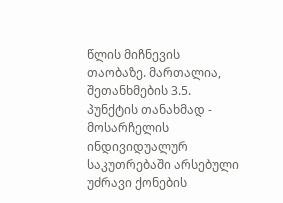წლის მიჩნევის თაობაზე. მართალია, შეთანხმების 3.5. პუნქტის თანახმად - მოსარჩელის ინდივიდუალურ საკუთრებაში არსებული უძრავი ქონების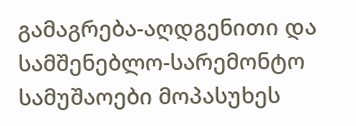გამაგრება-აღდგენითი და სამშენებლო-სარემონტო სამუშაოები მოპასუხეს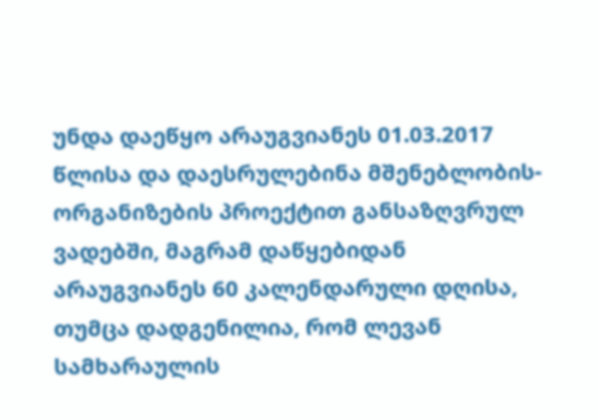უნდა დაეწყო არაუგვიანეს 01.03.2017 წლისა და დაესრულებინა მშენებლობის-ორგანიზების პროექტით განსაზღვრულ ვადებში, მაგრამ დაწყებიდან არაუგვიანეს 60 კალენდარული დღისა, თუმცა დადგენილია, რომ ლევან სამხარაულის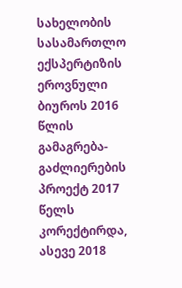სახელობის სასამართლო ექსპერტიზის ეროვნული ბიუროს 2016 წლის გამაგრება-გაძლიერების პროექტ 2017 წელს კორექტირდა, ასევე 2018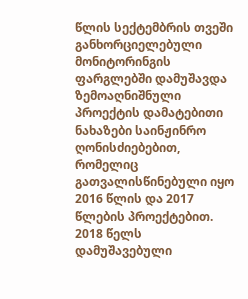წლის სექტემბრის თვეში განხორციელებული მონიტორინგის ფარგლებში დამუშავდა ზემოაღნიშნული პროექტის დამატებითი ნახაზები საინჟინრო ღონისძიებებით, რომელიც გათვალისწინებული იყო 2016 წლის და 2017 წლების პროექტებით. 2018 წელს დამუშავებული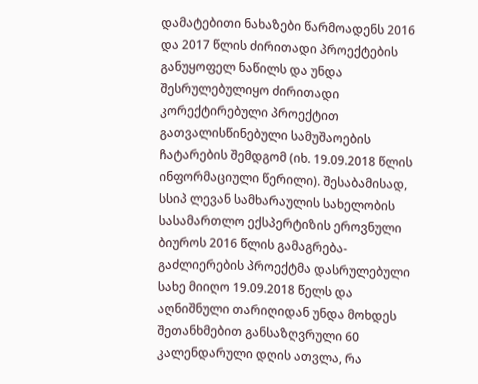დამატებითი ნახაზები წარმოადენს 2016 და 2017 წლის ძირითადი პროექტების განუყოფელ ნაწილს და უნდა შესრულებულიყო ძირითადი კორექტირებული პროექტით გათვალისწინებული სამუშაოების ჩატარების შემდგომ (იხ. 19.09.2018 წლის ინფორმაციული წერილი). შესაბამისად, სსიპ ლევან სამხარაულის სახელობის სასამართლო ექსპერტიზის ეროვნული ბიუროს 2016 წლის გამაგრება-გაძლიერების პროექტმა დასრულებული სახე მიიღო 19.09.2018 წელს და აღნიშნული თარიღიდან უნდა მოხდეს შეთანხმებით განსაზღვრული 60 კალენდარული დღის ათვლა, რა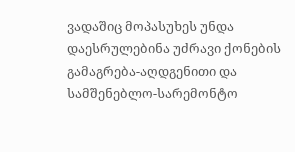ვადაშიც მოპასუხეს უნდა დაესრულებინა უძრავი ქონების გამაგრება-აღდგენითი და სამშენებლო-სარემონტო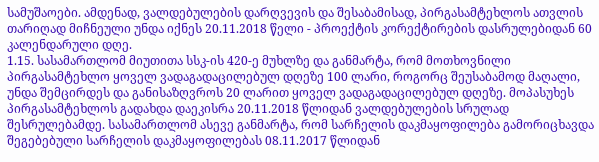სამუშაოები. ამდენად, ვალდებულების დარღვევის და შესაბამისად, პირგასამტეხლოს ათვლის თარიღად მიჩნეული უნდა იქნეს 20.11.2018 წელი - პროექტის კორექტირების დასრულებიდან 60 კალენდარული დღე.
1.15. სასამართლომ მიუთითა სსკ-ის 420-ე მუხლზე და განმარტა, რომ მოთხოვნილი პირგასამტეხლო ყოველ ვადაგადაცილებულ დღეზე 100 ლარი, როგორც შეუსაბამოდ მაღალი, უნდა შემცირდეს და განისაზღვროს 20 ლარით ყოველ ვადაგადაცილებულ დღეზე. მოპასუხეს პირგასამტეხლოს გადახდა დაეკისრა 20.11.2018 წლიდან ვალდებულების სრულად შესრულებამდე. სასამართლომ ასევე განმარტა, რომ სარჩელის დაკმაყოფილება გამორიცხავდა შეგებებული სარჩელის დაკმაყოფილებას 08.11.2017 წლიდან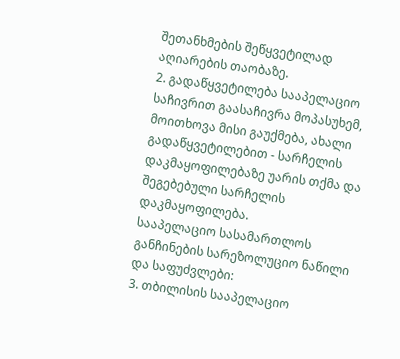შეთანხმების შეწყვეტილად აღიარების თაობაზე.
2. გადაწყვეტილება სააპელაციო საჩივრით გაასაჩივრა მოპასუხემ, მოითხოვა მისი გაუქმება, ახალი გადაწყვეტილებით - სარჩელის დაკმაყოფილებაზე უარის თქმა და შეგებებული სარჩელის დაკმაყოფილება.
სააპელაციო სასამართლოს განჩინების სარეზოლუციო ნაწილი და საფუძვლები:
3. თბილისის სააპელაციო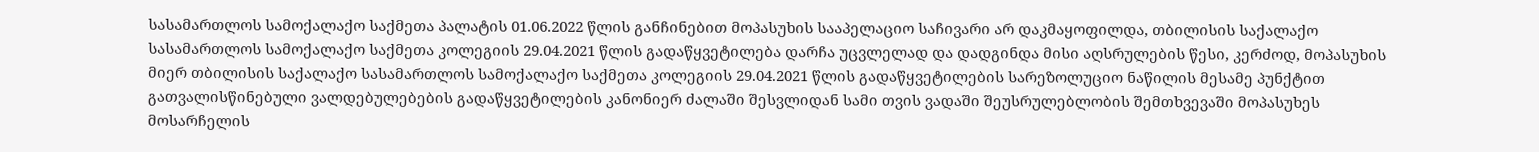სასამართლოს სამოქალაქო საქმეთა პალატის 01.06.2022 წლის განჩინებით მოპასუხის სააპელაციო საჩივარი არ დაკმაყოფილდა, თბილისის საქალაქო სასამართლოს სამოქალაქო საქმეთა კოლეგიის 29.04.2021 წლის გადაწყვეტილება დარჩა უცვლელად და დადგინდა მისი აღსრულების წესი, კერძოდ, მოპასუხის მიერ თბილისის საქალაქო სასამართლოს სამოქალაქო საქმეთა კოლეგიის 29.04.2021 წლის გადაწყვეტილების სარეზოლუციო ნაწილის მესამე პუნქტით გათვალისწინებული ვალდებულებების გადაწყვეტილების კანონიერ ძალაში შესვლიდან სამი თვის ვადაში შეუსრულებლობის შემთხვევაში მოპასუხეს მოსარჩელის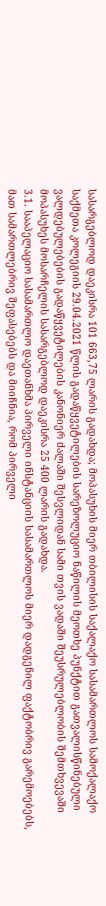სასარგებლოდ დაეკისრა 101 663,75 ლარის გადახდა; მოპასუხის მიერ თბილისის საქალაქო სასამართლოს სამოქალაქო საქმეთა კოლეგიის 29.04.2021 წლის გადაწყვეტილების სარეზოლუციო ნაწილის მეოთხე პუნქტით გათვალისწინებული ვალდებულებების გადაწყვეტილების კანონიერ ძალაში შესვლიდან სამი თვის ვადაში შეუსრულებლობის შემთხვევაში მოპასუხეს მოსარჩელის სასარგებლოდ დაეკისრა 25 400 ლარის გადახდა.
3.1. სააპელაციო სასამართლო დაეთანხმა პირველი ინსტანციის სასამართლოს მიერ დადგენილ ფაქტობრივ გარემოებებს, მათ სამართლებრივ შეფასებებს და მიიჩნია, რომ პირველი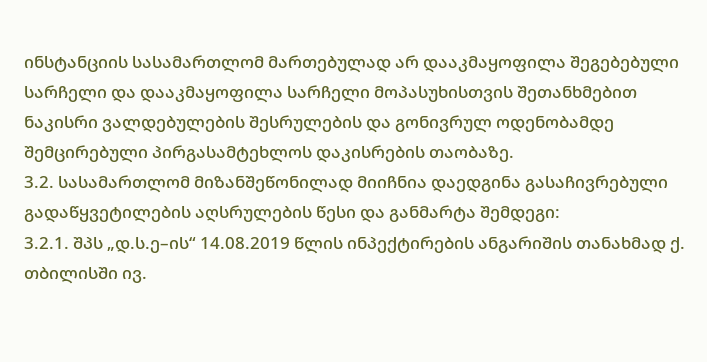ინსტანციის სასამართლომ მართებულად არ დააკმაყოფილა შეგებებული სარჩელი და დააკმაყოფილა სარჩელი მოპასუხისთვის შეთანხმებით ნაკისრი ვალდებულების შესრულების და გონივრულ ოდენობამდე შემცირებული პირგასამტეხლოს დაკისრების თაობაზე.
3.2. სასამართლომ მიზანშეწონილად მიიჩნია დაედგინა გასაჩივრებული გადაწყვეტილების აღსრულების წესი და განმარტა შემდეგი:
3.2.1. შპს „დ.ს.ე–ის“ 14.08.2019 წლის ინპექტირების ანგარიშის თანახმად ქ. თბილისში ივ.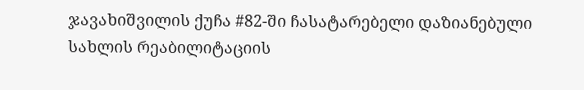ჯავახიშვილის ქუჩა #82-ში ჩასატარებელი დაზიანებული სახლის რეაბილიტაციის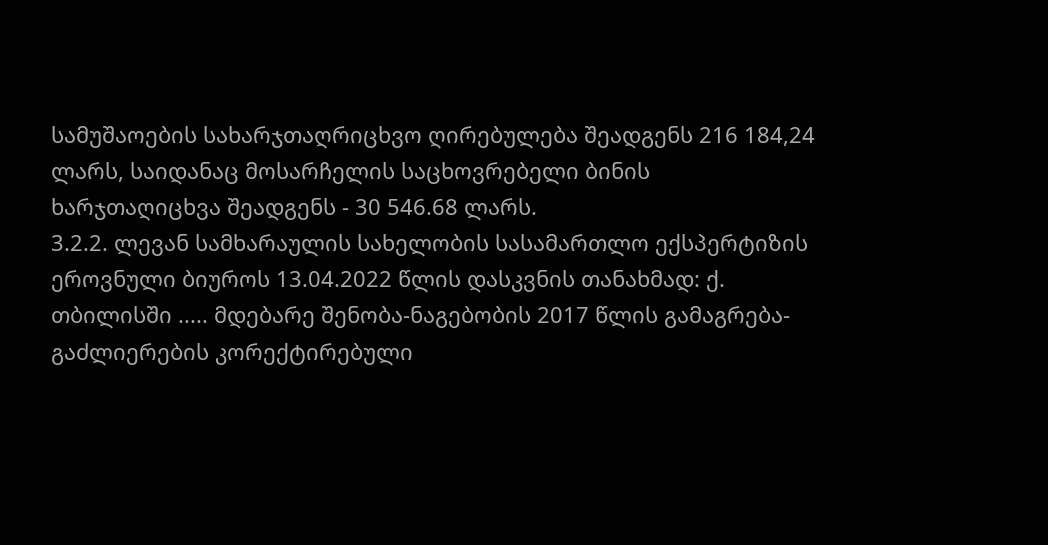სამუშაოების სახარჯთაღრიცხვო ღირებულება შეადგენს 216 184,24 ლარს, საიდანაც მოსარჩელის საცხოვრებელი ბინის ხარჯთაღიცხვა შეადგენს - 30 546.68 ლარს.
3.2.2. ლევან სამხარაულის სახელობის სასამართლო ექსპერტიზის ეროვნული ბიუროს 13.04.2022 წლის დასკვნის თანახმად: ქ. თბილისში ..... მდებარე შენობა-ნაგებობის 2017 წლის გამაგრება-გაძლიერების კორექტირებული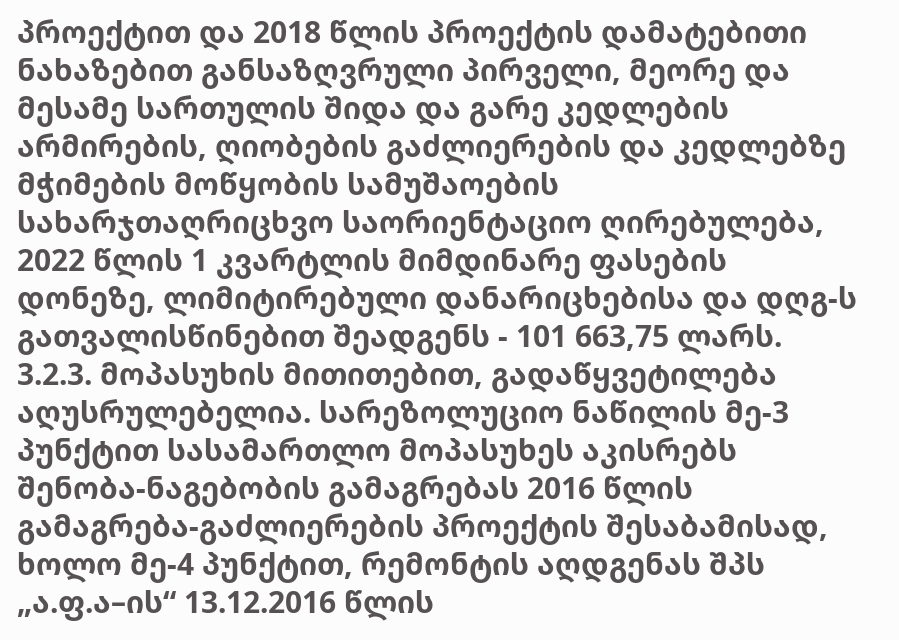პროექტით და 2018 წლის პროექტის დამატებითი ნახაზებით განსაზღვრული პირველი, მეორე და მესამე სართულის შიდა და გარე კედლების არმირების, ღიობების გაძლიერების და კედლებზე მჭიმების მოწყობის სამუშაოების სახარჯთაღრიცხვო საორიენტაციო ღირებულება, 2022 წლის 1 კვარტლის მიმდინარე ფასების დონეზე, ლიმიტირებული დანარიცხებისა და დღგ-ს გათვალისწინებით შეადგენს - 101 663,75 ლარს.
3.2.3. მოპასუხის მითითებით, გადაწყვეტილება აღუსრულებელია. სარეზოლუციო ნაწილის მე-3 პუნქტით სასამართლო მოპასუხეს აკისრებს შენობა-ნაგებობის გამაგრებას 2016 წლის გამაგრება-გაძლიერების პროექტის შესაბამისად, ხოლო მე-4 პუნქტით, რემონტის აღდგენას შპს „ა.ფ.ა–ის“ 13.12.2016 წლის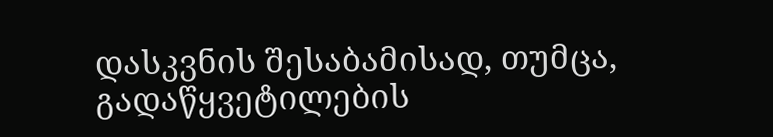დასკვნის შესაბამისად, თუმცა, გადაწყვეტილების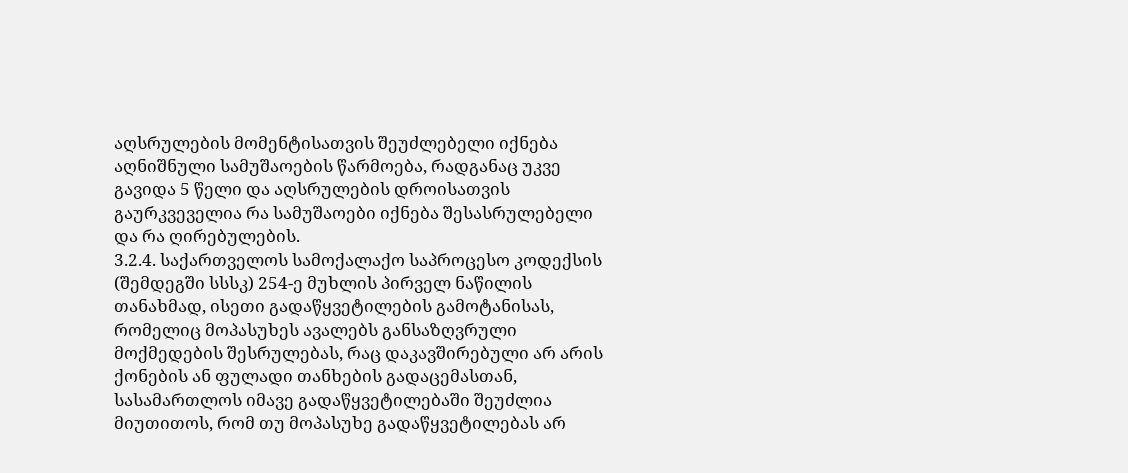აღსრულების მომენტისათვის შეუძლებელი იქნება აღნიშნული სამუშაოების წარმოება, რადგანაც უკვე გავიდა 5 წელი და აღსრულების დროისათვის გაურკვეველია რა სამუშაოები იქნება შესასრულებელი და რა ღირებულების.
3.2.4. საქართველოს სამოქალაქო საპროცესო კოდექსის (შემდეგში სსსკ) 254-ე მუხლის პირველ ნაწილის თანახმად, ისეთი გადაწყვეტილების გამოტანისას, რომელიც მოპასუხეს ავალებს განსაზღვრული მოქმედების შესრულებას, რაც დაკავშირებული არ არის ქონების ან ფულადი თანხების გადაცემასთან, სასამართლოს იმავე გადაწყვეტილებაში შეუძლია მიუთითოს, რომ თუ მოპასუხე გადაწყვეტილებას არ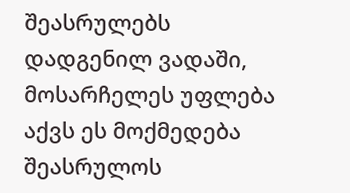შეასრულებს დადგენილ ვადაში, მოსარჩელეს უფლება აქვს ეს მოქმედება შეასრულოს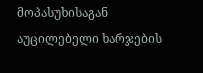მოპასუხისაგან აუცილებელი ხარჯების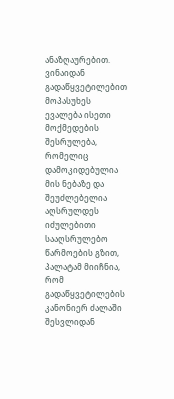ანაზღაურებით. ვინაიდან გადაწყვეტილებით მოპასუხეს ევალება ისეთი მოქმედების შესრულება, რომელიც დამოკიდებულია მის ნებაზე და შეუძლებელია აღსრულდეს იძულებითი სააღსრულებო წარმოების გზით, პალატამ მიიჩნია, რომ გადაწყვეტილების კანონიერ ძალაში შესვლიდან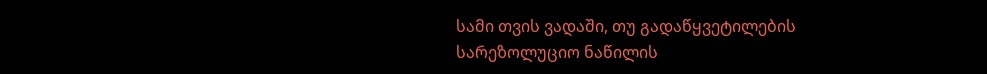სამი თვის ვადაში, თუ გადაწყვეტილების სარეზოლუციო ნაწილის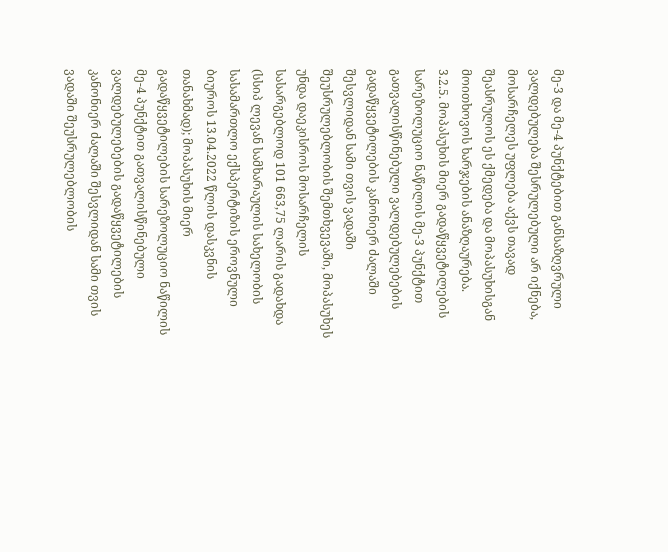მე-3 და მე-4 პუნქტებით განსაზღვრული ვალდებულება შესრულებული არ იქნება, მოსარჩელეს უფლება აქვს თავად შეასრულოს ეს ქმედება და მოპასუხისგან მოითხოვოს ხარჯების ანაზღაურება.
3.2.5. მოპასუხის მიერ გადაწყვეტილების სარეზოლუციო ნაწილის მე-3 პუნქტით გათვალისწინებული ვალდებულებების გადაწყვეტილების კანონიერ ძალაში შესვლიდან სამი თვის ვადაში შეუსრულებლობის შემთხვევაში, მოპასუხეს უნდა დაეკისროს მოსარჩელის სასარგებლოდ 101 663,75 ლარის გადახდა (სსიპ ლევან სამხარაულის სახელობის სასამართლო ექსპერტიზის ეროვნული ბიუროს 13.04.2022 წლის დასკვნის თანახმად); მოპასუხის მიერ გადაწყვეტილების სარეზოლუციო ნაწილის მე-4 პუნქტით გათვალისწინებული ვალდებულებების გადაწყვეტილების კანონიერ ძალაში შესვლიდან სამი თვის ვადაში შეუსრულებლობის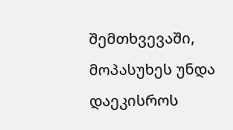შემთხვევაში, მოპასუხეს უნდა დაეკისროს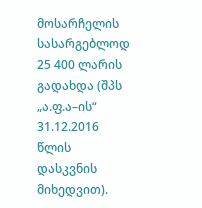მოსარჩელის სასარგებლოდ 25 400 ლარის გადახდა (შპს „ა.ფ.ა–ის“ 31.12.2016 წლის დასკვნის მიხედვით).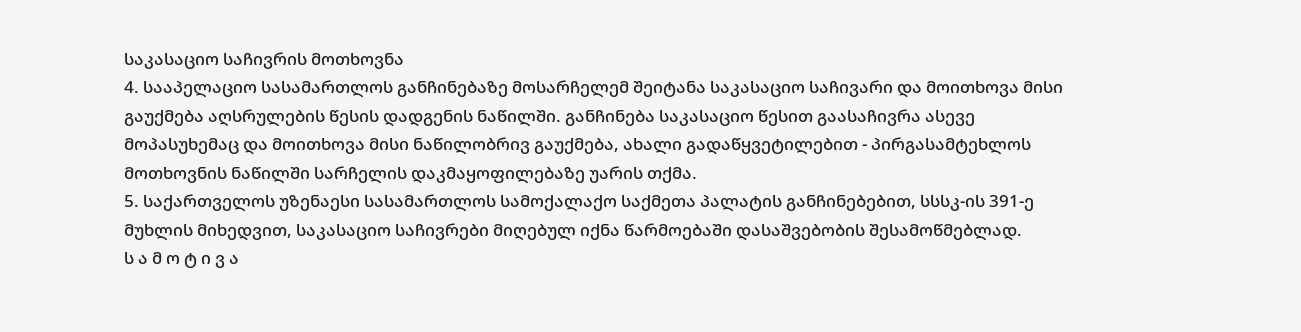საკასაციო საჩივრის მოთხოვნა
4. სააპელაციო სასამართლოს განჩინებაზე მოსარჩელემ შეიტანა საკასაციო საჩივარი და მოითხოვა მისი გაუქმება აღსრულების წესის დადგენის ნაწილში. განჩინება საკასაციო წესით გაასაჩივრა ასევე მოპასუხემაც და მოითხოვა მისი ნაწილობრივ გაუქმება, ახალი გადაწყვეტილებით - პირგასამტეხლოს მოთხოვნის ნაწილში სარჩელის დაკმაყოფილებაზე უარის თქმა.
5. საქართველოს უზენაესი სასამართლოს სამოქალაქო საქმეთა პალატის განჩინებებით, სსსკ-ის 391-ე მუხლის მიხედვით, საკასაციო საჩივრები მიღებულ იქნა წარმოებაში დასაშვებობის შესამოწმებლად.
ს ა მ ო ტ ი ვ ა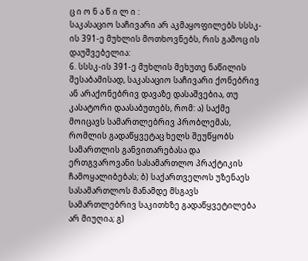ც ი ო ნ ა წ ი ლ ი :
საკასაციო საჩივარი არ აკმაყოფილებს სსსკ-ის 391-ე მუხლის მოთხოვნებს, რის გამოც ის დაუშვებელია:
6. სსსკ-ის 391-ე მუხლის მეხუთე ნაწილის შესაბამისად, საკასაციო საჩივარი ქონებრივ ან არაქონებრივ დავაზე დასაშვებია, თუ კასატორი დაასაბუთებს, რომ: ა) საქმე მოიცავს სამართლებრივ პრობლემას, რომლის გადაწყვეტაც ხელს შეუწყობს სამართლის განვითარებასა და ერთგვაროვანი სასამართლო პრაქტიკის ჩამოყალიბებას; ბ) საქართველოს უზენაეს სასამართლოს მანამდე მსგავს სამართლებრივ საკითხზე გადაწყვეტილება არ მიუღია; გ)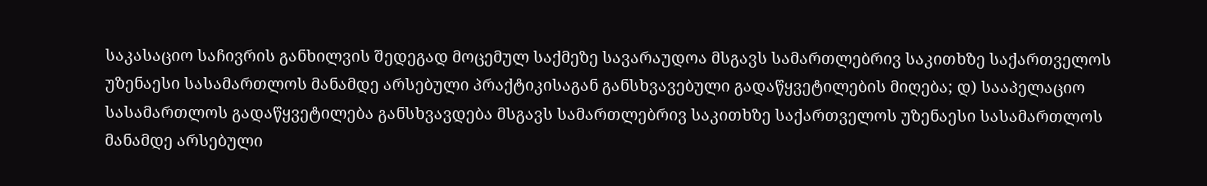საკასაციო საჩივრის განხილვის შედეგად მოცემულ საქმეზე სავარაუდოა მსგავს სამართლებრივ საკითხზე საქართველოს უზენაესი სასამართლოს მანამდე არსებული პრაქტიკისაგან განსხვავებული გადაწყვეტილების მიღება; დ) სააპელაციო სასამართლოს გადაწყვეტილება განსხვავდება მსგავს სამართლებრივ საკითხზე საქართველოს უზენაესი სასამართლოს მანამდე არსებული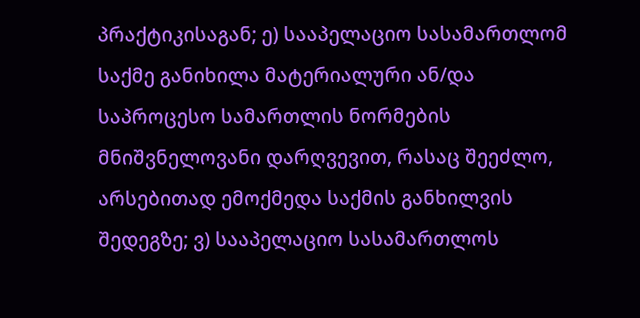პრაქტიკისაგან; ე) სააპელაციო სასამართლომ საქმე განიხილა მატერიალური ან/და საპროცესო სამართლის ნორმების მნიშვნელოვანი დარღვევით, რასაც შეეძლო, არსებითად ემოქმედა საქმის განხილვის შედეგზე; ვ) სააპელაციო სასამართლოს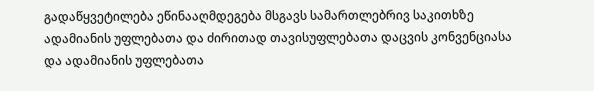გადაწყვეტილება ეწინააღმდეგება მსგავს სამართლებრივ საკითხზე ადამიანის უფლებათა და ძირითად თავისუფლებათა დაცვის კონვენციასა და ადამიანის უფლებათა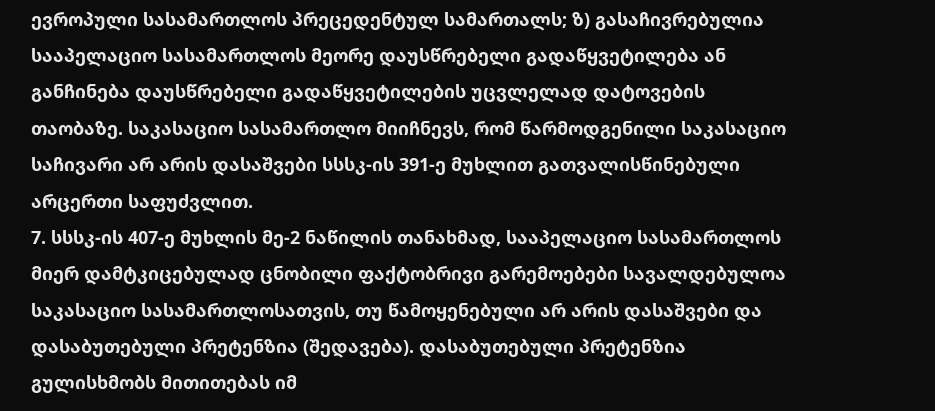ევროპული სასამართლოს პრეცედენტულ სამართალს; ზ) გასაჩივრებულია სააპელაციო სასამართლოს მეორე დაუსწრებელი გადაწყვეტილება ან განჩინება დაუსწრებელი გადაწყვეტილების უცვლელად დატოვების თაობაზე. საკასაციო სასამართლო მიიჩნევს, რომ წარმოდგენილი საკასაციო საჩივარი არ არის დასაშვები სსსკ-ის 391-ე მუხლით გათვალისწინებული არცერთი საფუძვლით.
7. სსსკ-ის 407-ე მუხლის მე-2 ნაწილის თანახმად, სააპელაციო სასამართლოს მიერ დამტკიცებულად ცნობილი ფაქტობრივი გარემოებები სავალდებულოა საკასაციო სასამართლოსათვის, თუ წამოყენებული არ არის დასაშვები და დასაბუთებული პრეტენზია (შედავება). დასაბუთებული პრეტენზია გულისხმობს მითითებას იმ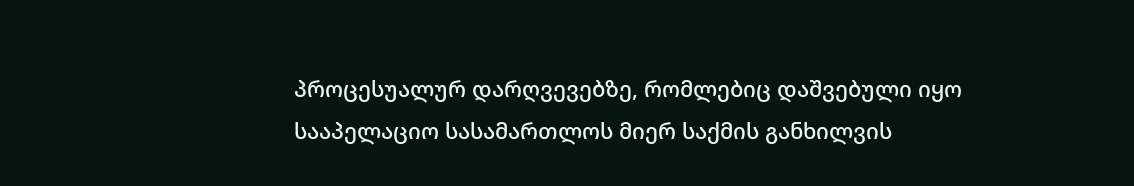პროცესუალურ დარღვევებზე, რომლებიც დაშვებული იყო სააპელაციო სასამართლოს მიერ საქმის განხილვის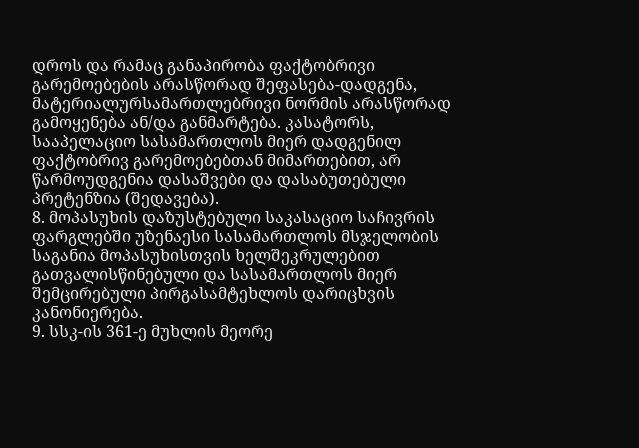დროს და რამაც განაპირობა ფაქტობრივი გარემოებების არასწორად შეფასება-დადგენა, მატერიალურსამართლებრივი ნორმის არასწორად გამოყენება ან/და განმარტება. კასატორს, სააპელაციო სასამართლოს მიერ დადგენილ ფაქტობრივ გარემოებებთან მიმართებით, არ წარმოუდგენია დასაშვები და დასაბუთებული პრეტენზია (შედავება).
8. მოპასუხის დაზუსტებული საკასაციო საჩივრის ფარგლებში უზენაესი სასამართლოს მსჯელობის საგანია მოპასუხისთვის ხელშეკრულებით გათვალისწინებული და სასამართლოს მიერ შემცირებული პირგასამტეხლოს დარიცხვის კანონიერება.
9. სსკ-ის 361-ე მუხლის მეორე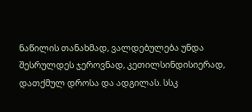ნაწილის თანახმად, ვალდებულება უნდა შესრულდეს ჯეროვნად, კეთილსინდისიერად, დათქმულ დროსა და ადგილას. სსკ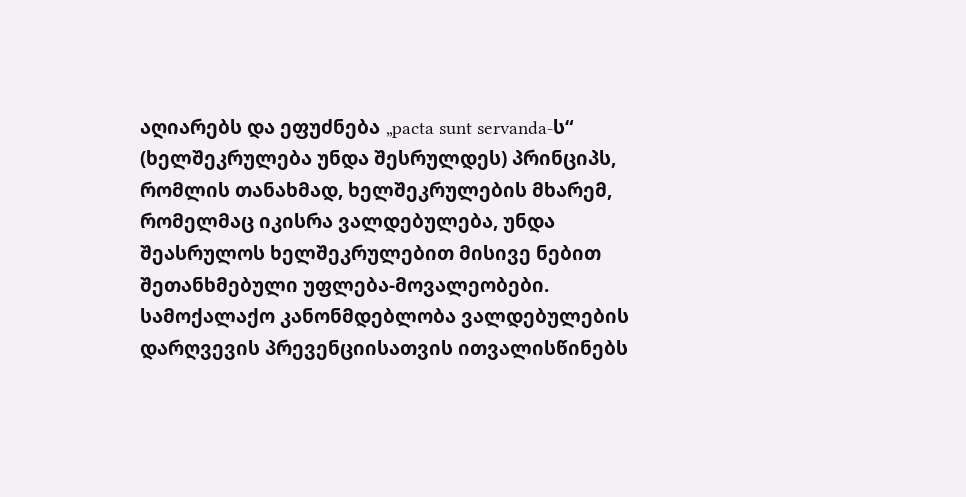აღიარებს და ეფუძნება „pacta sunt servanda-ს“ (ხელშეკრულება უნდა შესრულდეს) პრინციპს, რომლის თანახმად, ხელშეკრულების მხარემ, რომელმაც იკისრა ვალდებულება, უნდა შეასრულოს ხელშეკრულებით მისივე ნებით შეთანხმებული უფლება-მოვალეობები. სამოქალაქო კანონმდებლობა ვალდებულების დარღვევის პრევენციისათვის ითვალისწინებს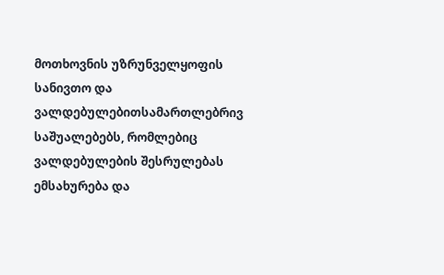მოთხოვნის უზრუნველყოფის სანივთო და ვალდებულებითსამართლებრივ საშუალებებს, რომლებიც ვალდებულების შესრულებას ემსახურება და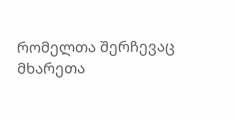რომელთა შერჩევაც მხარეთა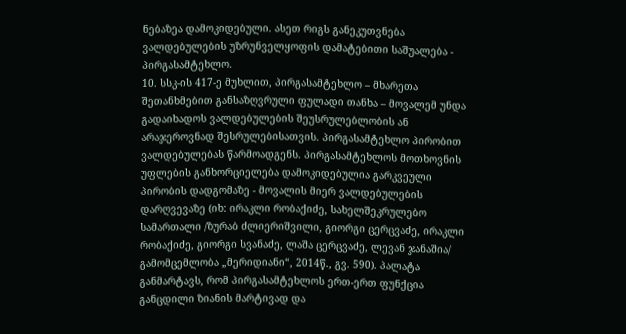ნებაზეა დამოკიდებული. ასეთ რიგს განეკუთვნება ვალდებულების უზრუნველყოფის დამატებითი საშუალება - პირგასამტეხლო.
10. სსკ-ის 417-ე მუხლით, პირგასამტეხლო – მხარეთა შეთანხმებით განსაზღვრული ფულადი თანხა – მოვალემ უნდა გადაიხადოს ვალდებულების შეუსრულებლობის ან არაჯეროვნად შესრულებისათვის. პირგასამტეხლო პირობით ვალდებულებას წარმოადგენს. პირგასამტეხლოს მოთხოვნის უფლების განხორციელება დამოკიდებულია გარკვეული პირობის დადგომაზე - მოვალის მიერ ვალდებულების დარღვევაზე (იხ: ირაკლი რობაქიძე, სახელშეკრულებო სამართალი /ზურაბ ძლიერიშვილი, გიორგი ცერცვაძე, ირაკლი რობაქიძე, გიორგი სვანაძე, ლაშა ცერცვაძე, ლევან ჯანაშია/ გამომცემლობა „მერიდიანი“, 2014წ., გვ. 590). პალატა განმარტავს, რომ პირგასამტეხლოს ერთ-ერთ ფუნქცია განცდილი ზიანის მარტივად და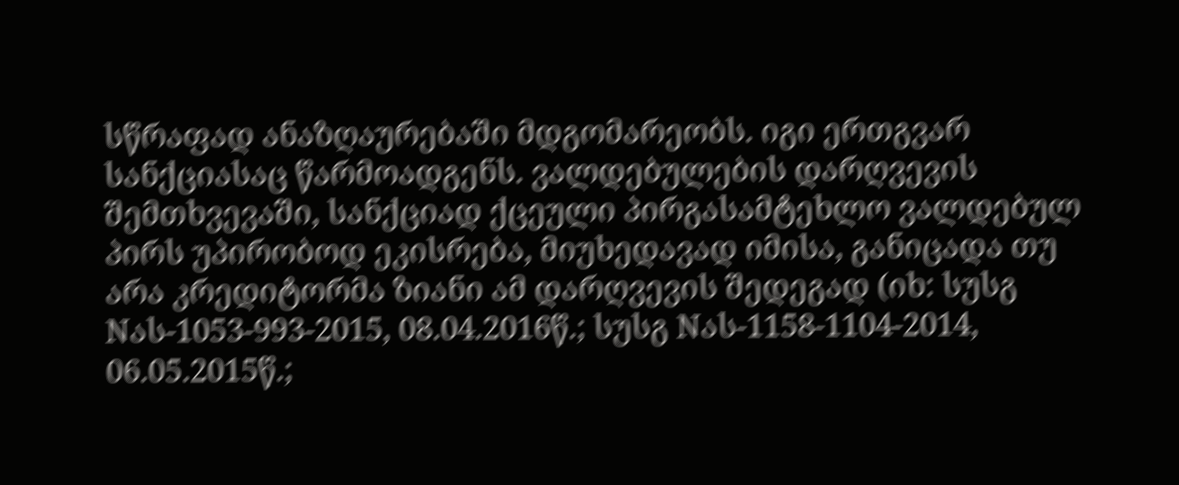სწრაფად ანაზღაურებაში მდგომარეობს. იგი ერთგვარ სანქციასაც წარმოადგენს. ვალდებულების დარღვევის შემთხვევაში, სანქციად ქცეული პირგასამტეხლო ვალდებულ პირს უპირობოდ ეკისრება, მიუხედავად იმისა, განიცადა თუ არა კრედიტორმა ზიანი ამ დარღვევის შედეგად (იხ: სუსგ Nას-1053-993-2015, 08.04.2016წ.; სუსგ Nას-1158-1104-2014, 06.05.2015წ.;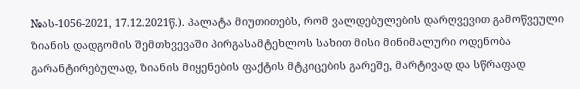№ას-1056-2021, 17.12.2021წ.). პალატა მიუთითებს, რომ ვალდებულების დარღვევით გამოწვეული ზიანის დადგომის შემთხვევაში პირგასამტეხლოს სახით მისი მინიმალური ოდენობა გარანტირებულად, ზიანის მიყენების ფაქტის მტკიცების გარეშე, მარტივად და სწრაფად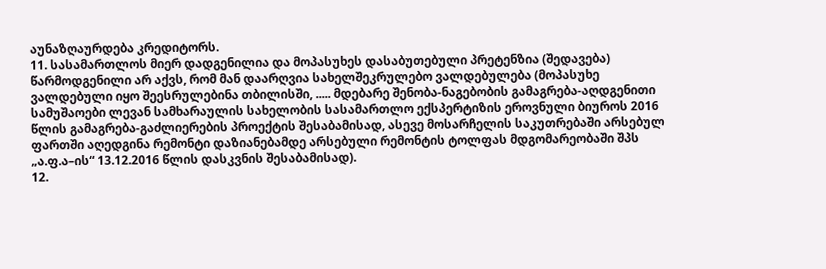აუნაზღაურდება კრედიტორს.
11. სასამართლოს მიერ დადგენილია და მოპასუხეს დასაბუთებული პრეტენზია (შედავება) წარმოდგენილი არ აქვს, რომ მან დაარღვია სახელშეკრულებო ვალდებულება (მოპასუხე ვალდებული იყო შეესრულებინა თბილისში, ..... მდებარე შენობა-ნაგებობის გამაგრება-აღდგენითი სამუშაოები ლევან სამხარაულის სახელობის სასამართლო ექსპერტიზის ეროვნული ბიუროს 2016 წლის გამაგრება-გაძლიერების პროექტის შესაბამისად, ასევე მოსარჩელის საკუთრებაში არსებულ ფართში აღედგინა რემონტი დაზიანებამდე არსებული რემონტის ტოლფას მდგომარეობაში შპს „ა.ფ.ა–ის“ 13.12.2016 წლის დასკვნის შესაბამისად).
12.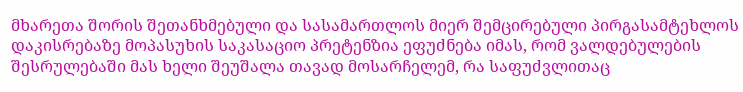მხარეთა შორის შეთანხმებული და სასამართლოს მიერ შემცირებული პირგასამტეხლოს დაკისრებაზე მოპასუხის საკასაციო პრეტენზია ეფუძნება იმას, რომ ვალდებულების შესრულებაში მას ხელი შეუშალა თავად მოსარჩელემ, რა საფუძვლითაც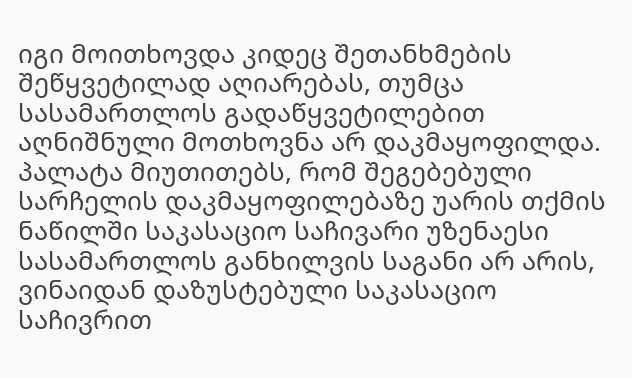იგი მოითხოვდა კიდეც შეთანხმების შეწყვეტილად აღიარებას, თუმცა სასამართლოს გადაწყვეტილებით აღნიშნული მოთხოვნა არ დაკმაყოფილდა. პალატა მიუთითებს, რომ შეგებებული სარჩელის დაკმაყოფილებაზე უარის თქმის ნაწილში საკასაციო საჩივარი უზენაესი სასამართლოს განხილვის საგანი არ არის, ვინაიდან დაზუსტებული საკასაციო საჩივრით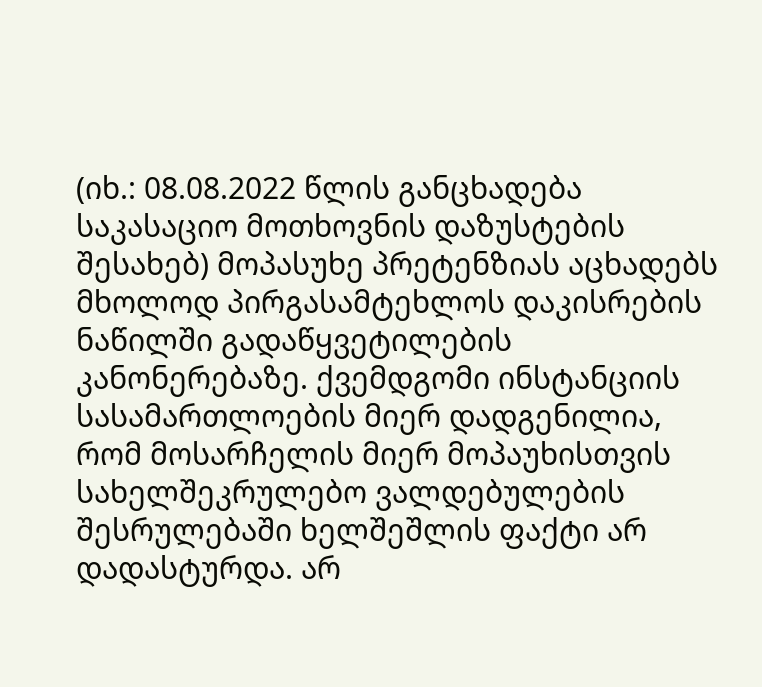(იხ.: 08.08.2022 წლის განცხადება საკასაციო მოთხოვნის დაზუსტების შესახებ) მოპასუხე პრეტენზიას აცხადებს მხოლოდ პირგასამტეხლოს დაკისრების ნაწილში გადაწყვეტილების კანონერებაზე. ქვემდგომი ინსტანციის სასამართლოების მიერ დადგენილია, რომ მოსარჩელის მიერ მოპაუხისთვის სახელშეკრულებო ვალდებულების შესრულებაში ხელშეშლის ფაქტი არ დადასტურდა. არ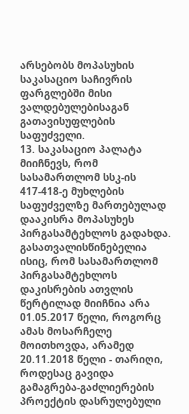არსებობს მოპასუხის საკასაციო საჩივრის ფარგლებში მისი ვალდებულებისაგან გათავისუფლების საფუძველი.
13. საკასაციო პალატა მიიჩნევს, რომ სასამართლომ სსკ-ის 417-418-ე მუხლების საფუძველზე მართებულად დააკისრა მოპასუხეს პირგასამტეხლოს გადახდა. გასათვალისწინებელია ისიც, რომ სასამართლომ პირგასამტეხლოს დაკისრების ათვლის წერტილად მიიჩნია არა 01.05.2017 წელი, როგორც ამას მოსარჩელე მოითხოვდა, არამედ 20.11.2018 წელი - თარიღი, როდესაც გავიდა გამაგრება-გაძლიერების პროექტის დასრულებული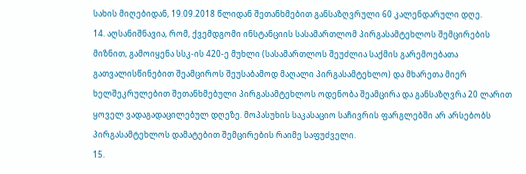სახის მიღებიდან, 19.09.2018 წლიდან შეთანხმებით განსაზღვრული 60 კალენდარული დღე.
14. აღსანიშნავია, რომ, ქვემდგომი ინსტანციის სასამართლომ პირგასამტეხლოს შემცირების მიზნით, გამოიყენა სსკ-ის 420-ე მუხლი (სასამართლოს შეუძლია საქმის გარემოებათა გათვალისწინებით შეამციროს შეუსაბამოდ მაღალი პირგასამტეხლო) და მხარეთა მიერ ხელშეკრულებით შეთანხმებული პირგასამტეხლოს ოდენობა შეამცირა და განსაზღვრა 20 ლარით ყოველ ვადაგადაცილებულ დღეზე. მოპასუხის საკასაციო საჩივრის ფარგლებში არ არსებობს პირგასამტეხლოს დამატებით შემცირების რაიმე საფუძველი.
15.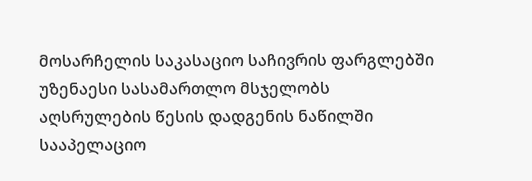მოსარჩელის საკასაციო საჩივრის ფარგლებში უზენაესი სასამართლო მსჯელობს აღსრულების წესის დადგენის ნაწილში სააპელაციო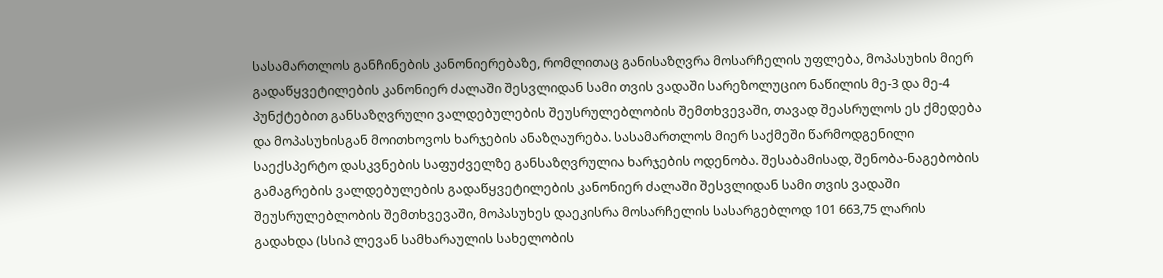სასამართლოს განჩინების კანონიერებაზე, რომლითაც განისაზღვრა მოსარჩელის უფლება, მოპასუხის მიერ გადაწყვეტილების კანონიერ ძალაში შესვლიდან სამი თვის ვადაში სარეზოლუციო ნაწილის მე-3 და მე-4 პუნქტებით განსაზღვრული ვალდებულების შეუსრულებლობის შემთხვევაში, თავად შეასრულოს ეს ქმედება და მოპასუხისგან მოითხოვოს ხარჯების ანაზღაურება. სასამართლოს მიერ საქმეში წარმოდგენილი საექსპერტო დასკვნების საფუძველზე განსაზღვრულია ხარჯების ოდენობა. შესაბამისად, შენობა-ნაგებობის გამაგრების ვალდებულების გადაწყვეტილების კანონიერ ძალაში შესვლიდან სამი თვის ვადაში შეუსრულებლობის შემთხვევაში, მოპასუხეს დაეკისრა მოსარჩელის სასარგებლოდ 101 663,75 ლარის გადახდა (სსიპ ლევან სამხარაულის სახელობის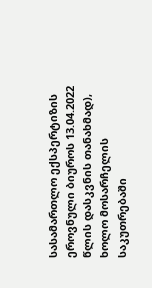სასამართლო ექსპერტიზის ეროვნული ბიუროს 13.04.2022 წლის დასკვნის თანახმად), ხოლო მოსარჩელის საკუთრებაში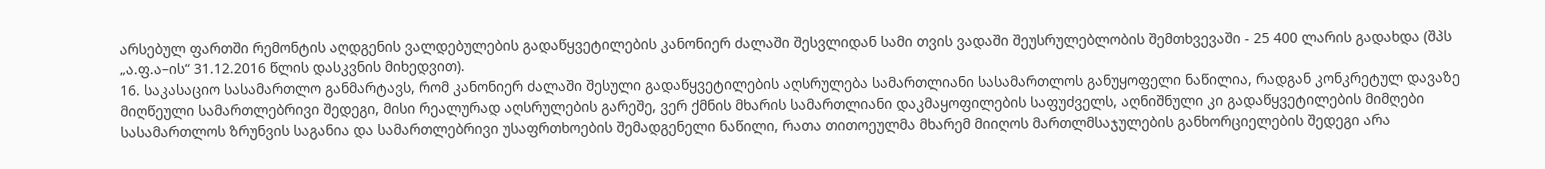არსებულ ფართში რემონტის აღდგენის ვალდებულების გადაწყვეტილების კანონიერ ძალაში შესვლიდან სამი თვის ვადაში შეუსრულებლობის შემთხვევაში - 25 400 ლარის გადახდა (შპს „ა.ფ.ა–ის“ 31.12.2016 წლის დასკვნის მიხედვით).
16. საკასაციო სასამართლო განმარტავს, რომ კანონიერ ძალაში შესული გადაწყვეტილების აღსრულება სამართლიანი სასამართლოს განუყოფელი ნაწილია, რადგან კონკრეტულ დავაზე მიღწეული სამართლებრივი შედეგი, მისი რეალურად აღსრულების გარეშე, ვერ ქმნის მხარის სამართლიანი დაკმაყოფილების საფუძველს, აღნიშნული კი გადაწყვეტილების მიმღები სასამართლოს ზრუნვის საგანია და სამართლებრივი უსაფრთხოების შემადგენელი ნაწილი, რათა თითოეულმა მხარემ მიიღოს მართლმსაჯულების განხორციელების შედეგი არა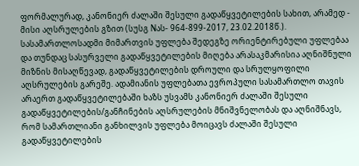ფორმალურად, კანონიერ ძალაში შესული გადაწყვეტილების სახით, არამედ - მისი აღსრულების გზით (სუსგ Nას- 964-899-2017, 23.02.2018წ.). სასამართლოსადმი მიმართვის უფლება შედეგზე ორიენტირებული უფლებაა და თუნდაც სასურველი გადაწყვეტილების მიღება არასაკმარისია აღნიშნული მიზნის მისაღწევად, გადაწყვეტილების დროული და სრულყოფილი აღსრულების გარეშე. ადამიანის უფლებათა ევროპული სასამართლო თავის არაერთ გადაწყვეტილებაში ხაზს უსვამს კანონიერ ძალაში შესული გადაწყვეტილების/განჩინების აღსრულების მნიშვნელობას და აღნიშნავს, რომ სამართლიანი განხილვის უფლება მოიცავს ძალაში შესული გადაწყვეტილების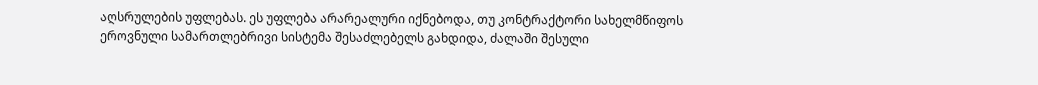აღსრულების უფლებას. ეს უფლება არარეალური იქნებოდა, თუ კონტრაქტორი სახელმწიფოს ეროვნული სამართლებრივი სისტემა შესაძლებელს გახდიდა, ძალაში შესული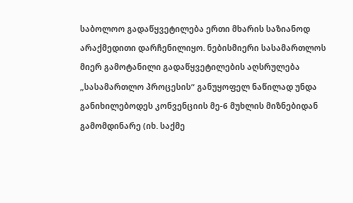საბოლოო გადაწყვეტილება ერთი მხარის საზიანოდ არაქმედითი დარჩენილიყო. ნებისმიერი სასამართლოს მიერ გამოტანილი გადაწყვეტილების აღსრულება „სასამართლო პროცესის“ განუყოფელ ნაწილად უნდა განიხილებოდეს კონვენციის მე-6 მუხლის მიზნებიდან გამომდინარე (იხ. საქმე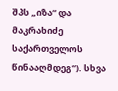შპს „იზა“ და მაკრახიძე საქართველოს წინააღმდეგ“). სხვა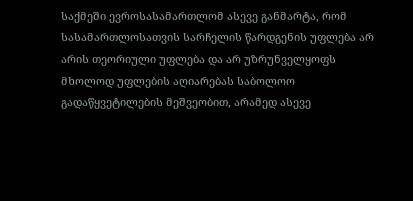საქმეში ევროსასამართლომ ასევე განმარტა, რომ სასამართლოსათვის სარჩელის წარდგენის უფლება არ არის თეორიული უფლება და არ უზრუნველყოფს მხოლოდ უფლების აღიარებას საბოლოო გადაწყვეტილების მეშვეობით, არამედ ასევე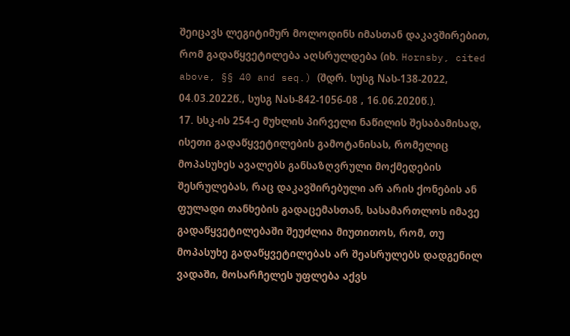შეიცავს ლეგიტიმურ მოლოდინს იმასთან დაკავშირებით, რომ გადაწყვეტილება აღსრულდება (იხ. Hornsby, cited above, §§ 40 and seq.) (შდრ. სუსგ Nას-138-2022, 04.03.2022წ., სუსგ Nას-842-1056-08 , 16.06.2020წ.).
17. სსკ-ის 254-ე მუხლის პირველი ნაწილის შესაბამისად, ისეთი გადაწყვეტილების გამოტანისას, რომელიც მოპასუხეს ავალებს განსაზღვრული მოქმედების შესრულებას, რაც დაკავშირებული არ არის ქონების ან ფულადი თანხების გადაცემასთან, სასამართლოს იმავე გადაწყვეტილებაში შეუძლია მიუთითოს, რომ, თუ მოპასუხე გადაწყვეტილებას არ შეასრულებს დადგენილ ვადაში, მოსარჩელეს უფლება აქვს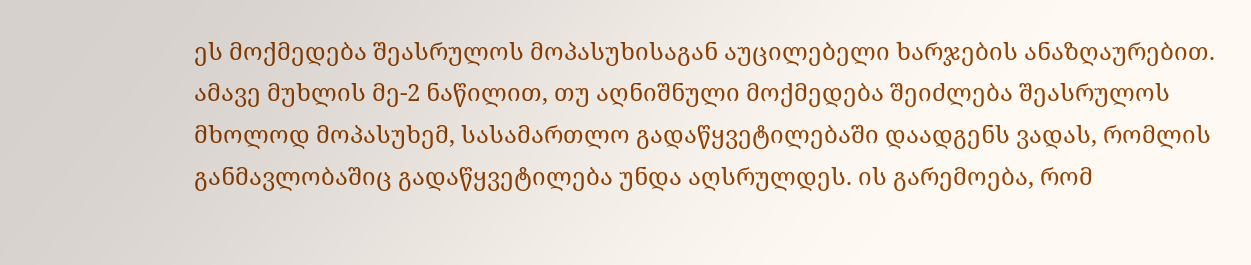ეს მოქმედება შეასრულოს მოპასუხისაგან აუცილებელი ხარჯების ანაზღაურებით. ამავე მუხლის მე-2 ნაწილით, თუ აღნიშნული მოქმედება შეიძლება შეასრულოს მხოლოდ მოპასუხემ, სასამართლო გადაწყვეტილებაში დაადგენს ვადას, რომლის განმავლობაშიც გადაწყვეტილება უნდა აღსრულდეს. ის გარემოება, რომ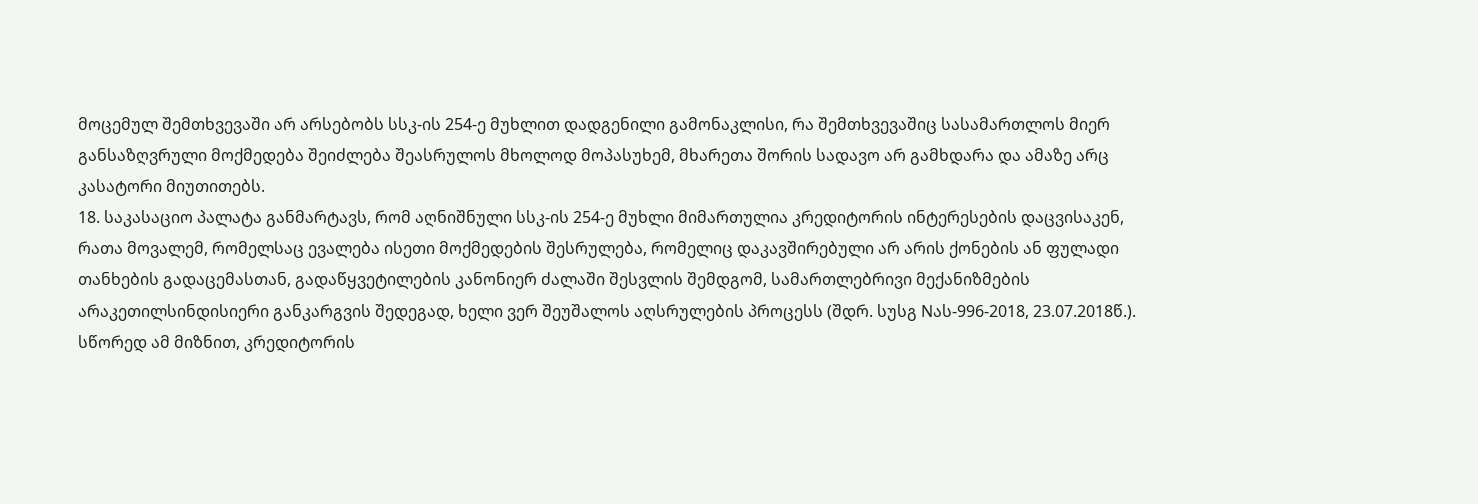მოცემულ შემთხვევაში არ არსებობს სსკ-ის 254-ე მუხლით დადგენილი გამონაკლისი, რა შემთხვევაშიც სასამართლოს მიერ განსაზღვრული მოქმედება შეიძლება შეასრულოს მხოლოდ მოპასუხემ, მხარეთა შორის სადავო არ გამხდარა და ამაზე არც კასატორი მიუთითებს.
18. საკასაციო პალატა განმარტავს, რომ აღნიშნული სსკ-ის 254-ე მუხლი მიმართულია კრედიტორის ინტერესების დაცვისაკენ, რათა მოვალემ, რომელსაც ევალება ისეთი მოქმედების შესრულება, რომელიც დაკავშირებული არ არის ქონების ან ფულადი თანხების გადაცემასთან, გადაწყვეტილების კანონიერ ძალაში შესვლის შემდგომ, სამართლებრივი მექანიზმების არაკეთილსინდისიერი განკარგვის შედეგად, ხელი ვერ შეუშალოს აღსრულების პროცესს (შდრ. სუსგ Nას-996-2018, 23.07.2018წ.). სწორედ ამ მიზნით, კრედიტორის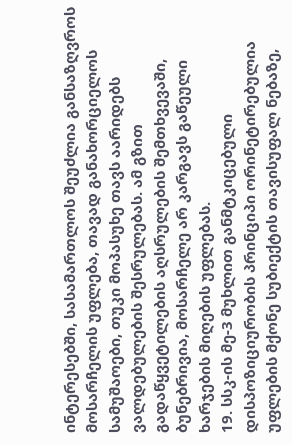ინტერესებში, სასამართლოს შეუძლია განსაზღვროს მოსარჩელის უფლება, თავად განახორციელოს სამუშაოები, თუკი მოპასუხე თავს აარიდებს ვალდებულების შესრულებას. ამ გზით გადაწყვეტილების აღსრულების შემთხვევაში, ბუნებრივია, მოსარჩელე არ კარგავს გაწეული ხარჯების მიღების უფლებას.
19. სსკ-ის მე-3 მუხლით განმტკიცებული დისპოზიციურობის პრინციპი ორინეტირებულია უფლების მქონე სუბიექტის თავისუფალ ნებაზე,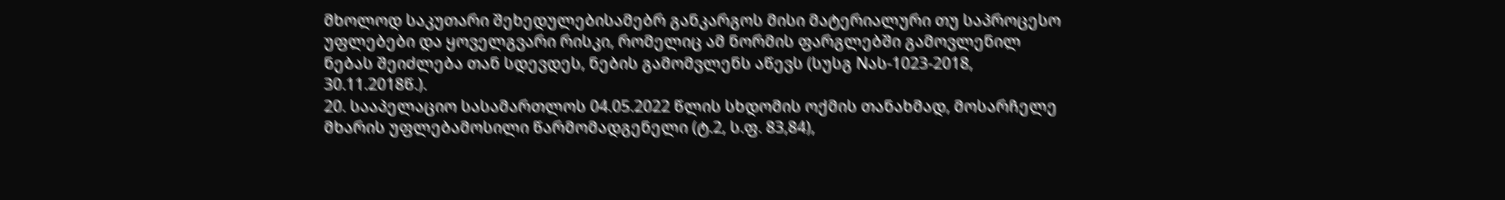მხოლოდ საკუთარი შეხედულებისამებრ განკარგოს მისი მატერიალური თუ საპროცესო უფლებები და ყოველგვარი რისკი, რომელიც ამ ნორმის ფარგლებში გამოვლენილ ნებას შეიძლება თან სდევდეს, ნების გამომვლენს აწევს (სუსგ Nას-1023-2018, 30.11.2018წ.).
20. სააპელაციო სასამართლოს 04.05.2022 წლის სხდომის ოქმის თანახმად, მოსარჩელე მხარის უფლებამოსილი წარმომადგენელი (ტ.2, ს.ფ. 83,84),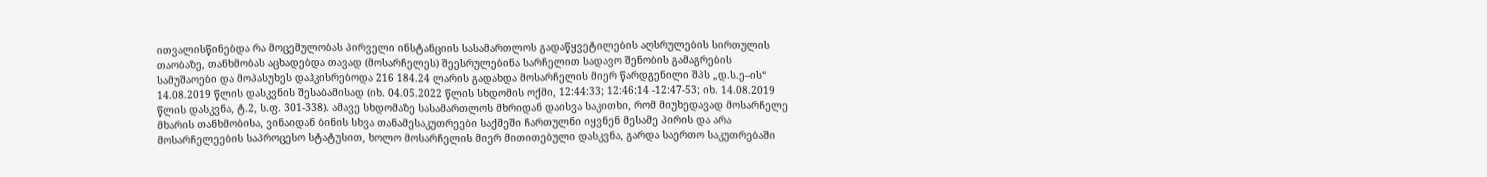ითვალისწინებდა რა მოცემულობას პირველი ინსტანციის სასამართლოს გადაწყვეტილების აღსრულების სირთულის თაობაზე, თანხმობას აცხადებდა თავად (მოსარჩელეს) შეესრულებინა სარჩელით სადავო შენობის გამაგრების სამუშაოები და მოპასუხეს დაჰკისრებოდა 216 184.24 ლარის გადახდა მოსარჩელის მიერ წარდგენილი შპს „დ.ს.ე–ის“ 14.08.2019 წლის დასკვნის შესაბამისად (იხ. 04.05.2022 წლის სხდომის ოქმი, 12:44:33; 12:46:14 -12:47-53; იხ. 14.08.2019 წლის დასკვნა, ტ.2, ს.ფ. 301-338). ამავე სხდომაზე სასამართლოს მხრიდან დაისვა საკითხი, რომ მიუხედავად მოსარჩელე მხარის თანხმობისა, ვინაიდან ბინის სხვა თანამესაკუთრეები საქმეში ჩართულნი იყვნენ მესამე პირის და არა მოსარჩელეების საპროცესო სტატუსით, ხოლო მოსარჩელის მიერ მითითებული დასკვნა, გარდა საერთო საკუთრებაში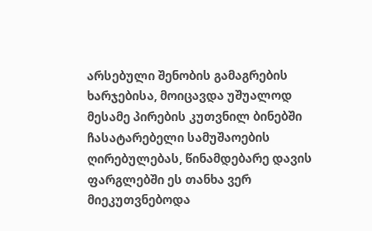არსებული შენობის გამაგრების ხარჯებისა, მოიცავდა უშუალოდ მესამე პირების კუთვნილ ბინებში ჩასატარებელი სამუშაოების ღირებულებას, წინამდებარე დავის ფარგლებში ეს თანხა ვერ მიეკუთვნებოდა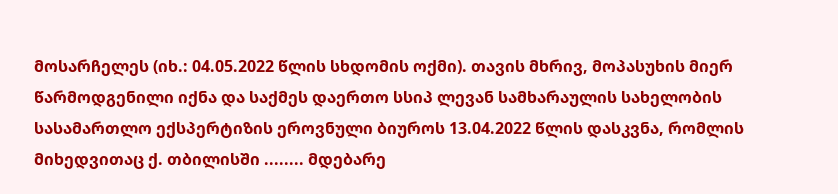მოსარჩელეს (იხ.: 04.05.2022 წლის სხდომის ოქმი). თავის მხრივ, მოპასუხის მიერ წარმოდგენილი იქნა და საქმეს დაერთო სსიპ ლევან სამხარაულის სახელობის სასამართლო ექსპერტიზის ეროვნული ბიუროს 13.04.2022 წლის დასკვნა, რომლის მიხედვითაც ქ. თბილისში ........ მდებარე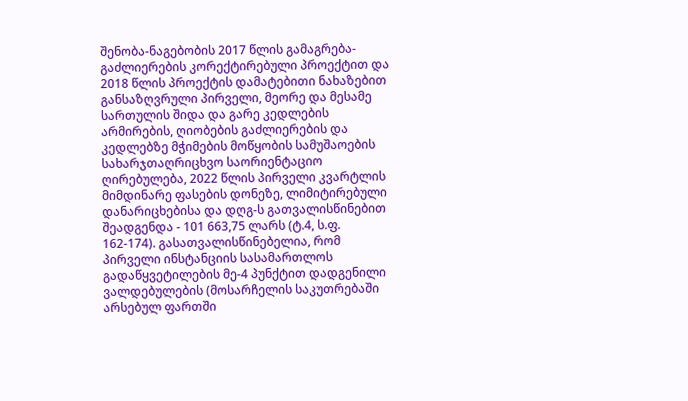შენობა-ნაგებობის 2017 წლის გამაგრება-გაძლიერების კორექტირებული პროექტით და 2018 წლის პროექტის დამატებითი ნახაზებით განსაზღვრული პირველი, მეორე და მესამე სართულის შიდა და გარე კედლების არმირების, ღიობების გაძლიერების და კედლებზე მჭიმების მოწყობის სამუშაოების სახარჯთაღრიცხვო საორიენტაციო ღირებულება, 2022 წლის პირველი კვარტლის მიმდინარე ფასების დონეზე, ლიმიტირებული დანარიცხებისა და დღგ-ს გათვალისწინებით შეადგენდა - 101 663,75 ლარს (ტ.4, ს.ფ. 162-174). გასათვალისწინებელია, რომ პირველი ინსტანციის სასამართლოს გადაწყვეტილების მე-4 პუნქტით დადგენილი ვალდებულების (მოსარჩელის საკუთრებაში არსებულ ფართში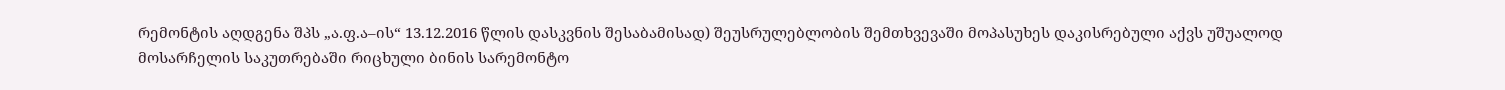რემონტის აღდგენა შპს „ა.ფ.ა–ის“ 13.12.2016 წლის დასკვნის შესაბამისად) შეუსრულებლობის შემთხვევაში მოპასუხეს დაკისრებული აქვს უშუალოდ მოსარჩელის საკუთრებაში რიცხული ბინის სარემონტო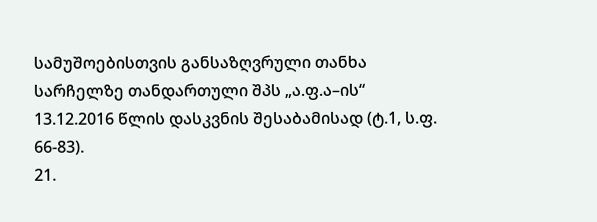სამუშოებისთვის განსაზღვრული თანხა სარჩელზე თანდართული შპს „ა.ფ.ა–ის“ 13.12.2016 წლის დასკვნის შესაბამისად (ტ.1, ს.ფ. 66-83).
21.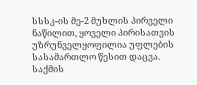სსსკ-ის მე-2 მუხლის პირველი ნაწილით, ყოველი პირისათვის უზრუნველყოფილია უფლების სასამართლო წესით დაცვა. საქმის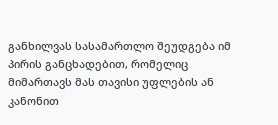განხილვას სასამართლო შეუდგება იმ პირის განცხადებით, რომელიც მიმართავს მას თავისი უფლების ან კანონით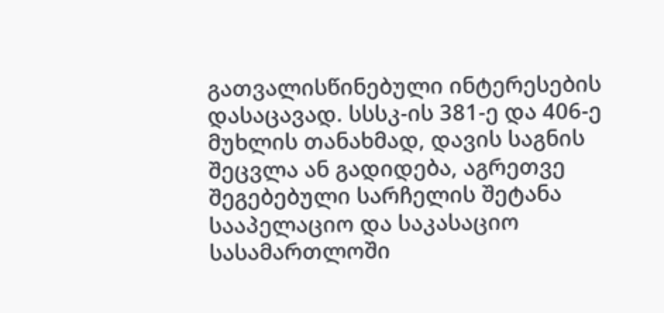გათვალისწინებული ინტერესების დასაცავად. სსსკ-ის 381-ე და 406-ე მუხლის თანახმად, დავის საგნის შეცვლა ან გადიდება, აგრეთვე შეგებებული სარჩელის შეტანა სააპელაციო და საკასაციო სასამართლოში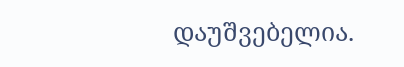დაუშვებელია.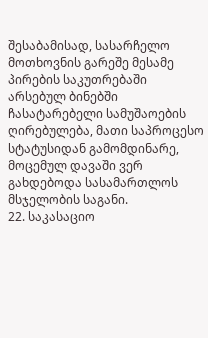შესაბამისად, სასარჩელო მოთხოვნის გარეშე მესამე პირების საკუთრებაში არსებულ ბინებში ჩასატარებელი სამუშაოების ღირებულება, მათი საპროცესო სტატუსიდან გამომდინარე, მოცემულ დავაში ვერ გახდებოდა სასამართლოს მსჯელობის საგანი.
22. საკასაციო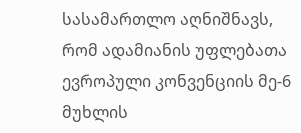სასამართლო აღნიშნავს, რომ ადამიანის უფლებათა ევროპული კონვენციის მე-6 მუხლის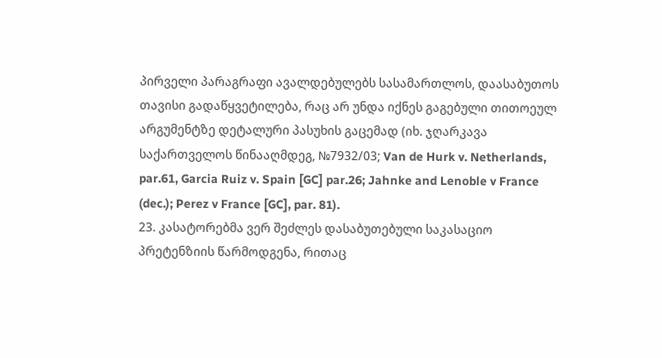პირველი პარაგრაფი ავალდებულებს სასამართლოს, დაასაბუთოს თავისი გადაწყვეტილება, რაც არ უნდა იქნეს გაგებული თითოეულ არგუმენტზე დეტალური პასუხის გაცემად (იხ. ჯღარკავა საქართველოს წინააღმდეგ, №7932/03; Van de Hurk v. Netherlands, par.61, Garcia Ruiz v. Spain [GC] par.26; Jahnke and Lenoble v France (dec.); Perez v France [GC], par. 81).
23. კასატორებმა ვერ შეძლეს დასაბუთებული საკასაციო პრეტენზიის წარმოდგენა, რითაც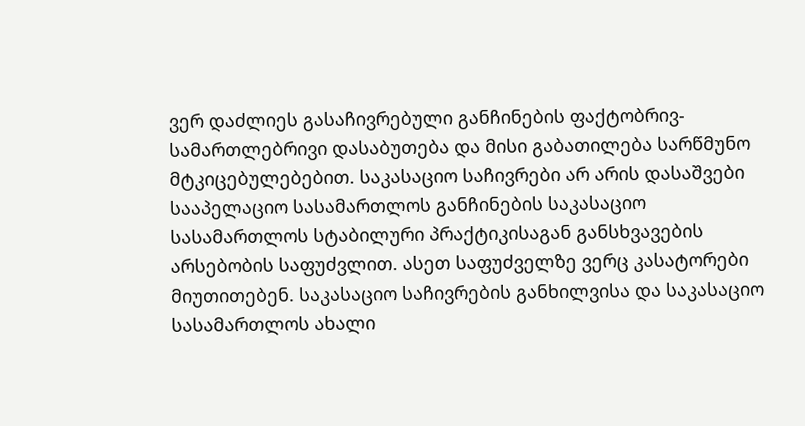ვერ დაძლიეს გასაჩივრებული განჩინების ფაქტობრივ-სამართლებრივი დასაბუთება და მისი გაბათილება სარწმუნო მტკიცებულებებით. საკასაციო საჩივრები არ არის დასაშვები სააპელაციო სასამართლოს განჩინების საკასაციო სასამართლოს სტაბილური პრაქტიკისაგან განსხვავების არსებობის საფუძვლით. ასეთ საფუძველზე ვერც კასატორები მიუთითებენ. საკასაციო საჩივრების განხილვისა და საკასაციო სასამართლოს ახალი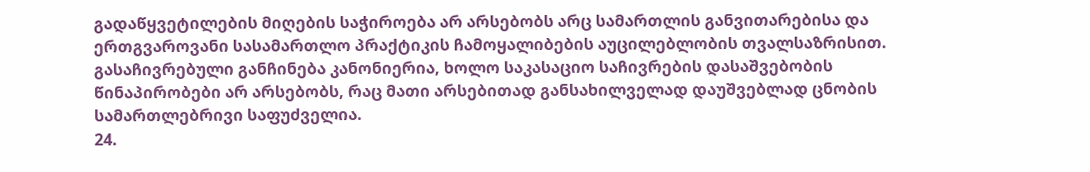გადაწყვეტილების მიღების საჭიროება არ არსებობს არც სამართლის განვითარებისა და ერთგვაროვანი სასამართლო პრაქტიკის ჩამოყალიბების აუცილებლობის თვალსაზრისით. გასაჩივრებული განჩინება კანონიერია, ხოლო საკასაციო საჩივრების დასაშვებობის წინაპირობები არ არსებობს, რაც მათი არსებითად განსახილველად დაუშვებლად ცნობის სამართლებრივი საფუძველია.
24.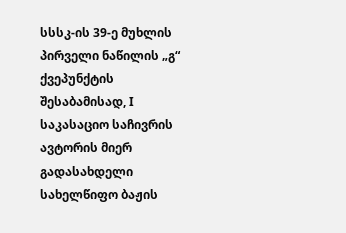სსსკ-ის 39-ე მუხლის პირველი ნაწილის „გ“ ქვეპუნქტის შესაბამისად, I საკასაციო საჩივრის ავტორის მიერ გადასახდელი სახელწიფო ბაჟის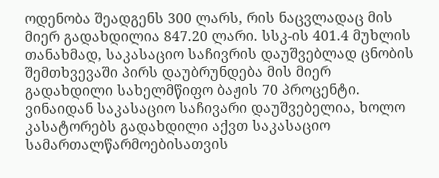ოდენობა შეადგენს 300 ლარს, რის ნაცვლადაც მის მიერ გადახდილია 847.20 ლარი. სსკ-ის 401.4 მუხლის თანახმად, საკასაციო საჩივრის დაუშვებლად ცნობის შემთხვევაში პირს დაუბრუნდება მის მიერ გადახდილი სახელმწიფო ბაჟის 70 პროცენტი. ვინაიდან საკასაციო საჩივარი დაუშვებელია, ხოლო კასატორებს გადახდილი აქვთ საკასაციო სამართალწარმოებისათვის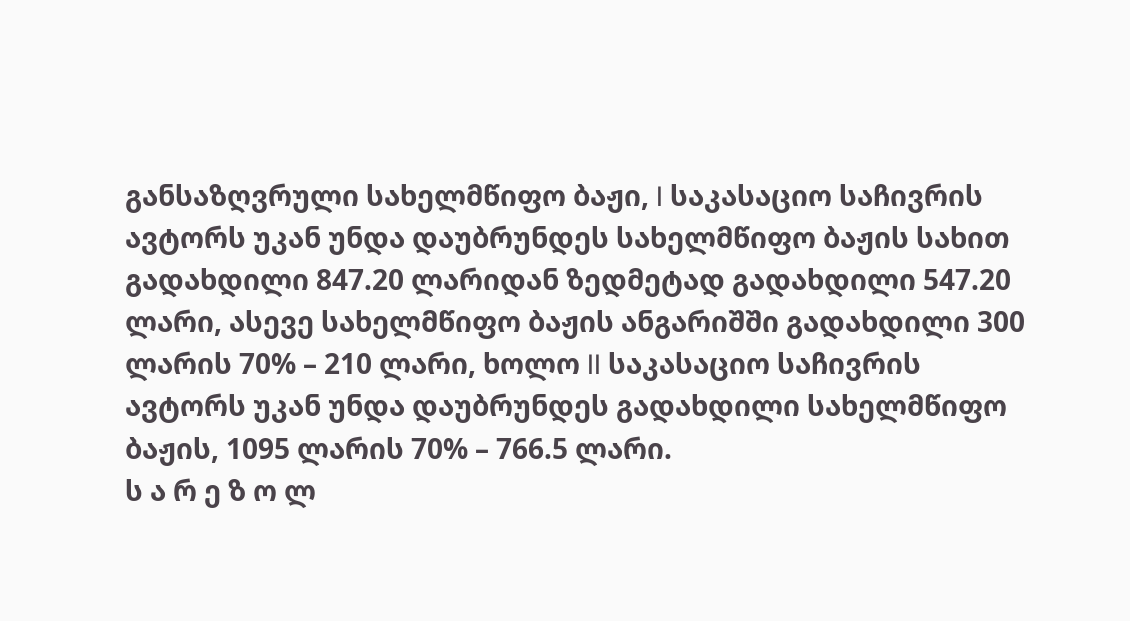განსაზღვრული სახელმწიფო ბაჟი, I საკასაციო საჩივრის ავტორს უკან უნდა დაუბრუნდეს სახელმწიფო ბაჟის სახით გადახდილი 847.20 ლარიდან ზედმეტად გადახდილი 547.20 ლარი, ასევე სახელმწიფო ბაჟის ანგარიშში გადახდილი 300 ლარის 70% – 210 ლარი, ხოლო II საკასაციო საჩივრის ავტორს უკან უნდა დაუბრუნდეს გადახდილი სახელმწიფო ბაჟის, 1095 ლარის 70% – 766.5 ლარი.
ს ა რ ე ზ ო ლ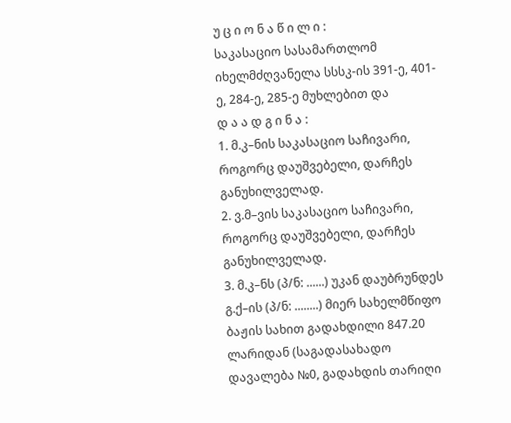უ ც ი ო ნ ა წ ი ლ ი :
საკასაციო სასამართლომ იხელმძღვანელა სსსკ-ის 391-ე, 401-ე, 284-ე, 285-ე მუხლებით და
დ ა ა დ გ ი ნ ა :
1. მ.კ–ნის საკასაციო საჩივარი, როგორც დაუშვებელი, დარჩეს განუხილველად.
2. ვ.მ–ვის საკასაციო საჩივარი, როგორც დაუშვებელი, დარჩეს განუხილველად.
3. მ.კ–ნს (პ/ნ: ......) უკან დაუბრუნდეს გ.ქ–ის (პ/ნ: ........) მიერ სახელმწიფო ბაჟის სახით გადახდილი 847.20 ლარიდან (საგადასახადო დავალება №0, გადახდის თარიღი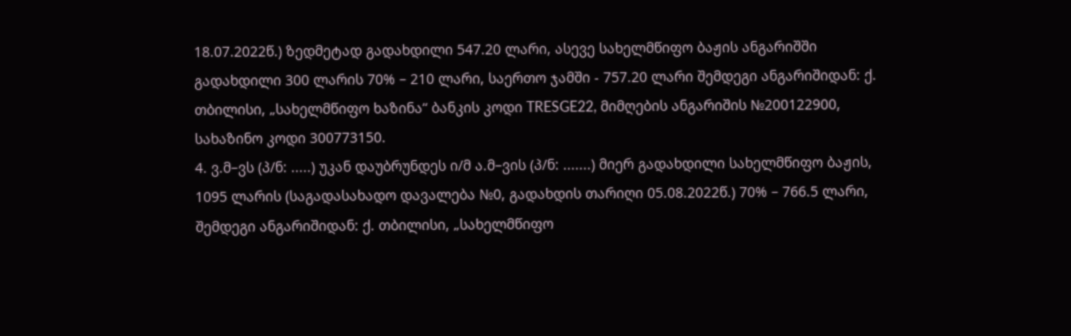18.07.2022წ.) ზედმეტად გადახდილი 547.20 ლარი, ასევე სახელმწიფო ბაჟის ანგარიშში გადახდილი 300 ლარის 70% – 210 ლარი, საერთო ჯამში - 757.20 ლარი შემდეგი ანგარიშიდან: ქ. თბილისი, „სახელმწიფო ხაზინა“ ბანკის კოდი TRESGE22, მიმღების ანგარიშის №200122900, სახაზინო კოდი 300773150.
4. ვ.მ–ვს (პ/ნ: .....) უკან დაუბრუნდეს ი/მ ა.მ–ვის (პ/ნ: .......) მიერ გადახდილი სახელმწიფო ბაჟის, 1095 ლარის (საგადასახადო დავალება №0, გადახდის თარიღი 05.08.2022წ.) 70% – 766.5 ლარი, შემდეგი ანგარიშიდან: ქ. თბილისი, „სახელმწიფო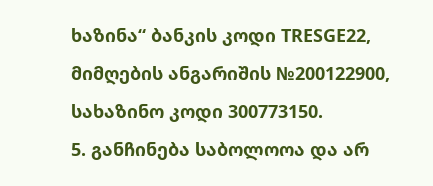ხაზინა“ ბანკის კოდი TRESGE22, მიმღების ანგარიშის №200122900, სახაზინო კოდი 300773150.
5. განჩინება საბოლოოა და არ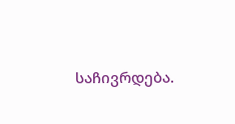საჩივრდება.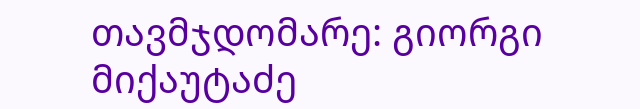თავმჯდომარე: გიორგი მიქაუტაძე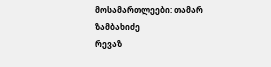მოსამართლეები: თამარ ზამბახიძე
რევაზ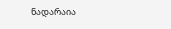ნადარაია